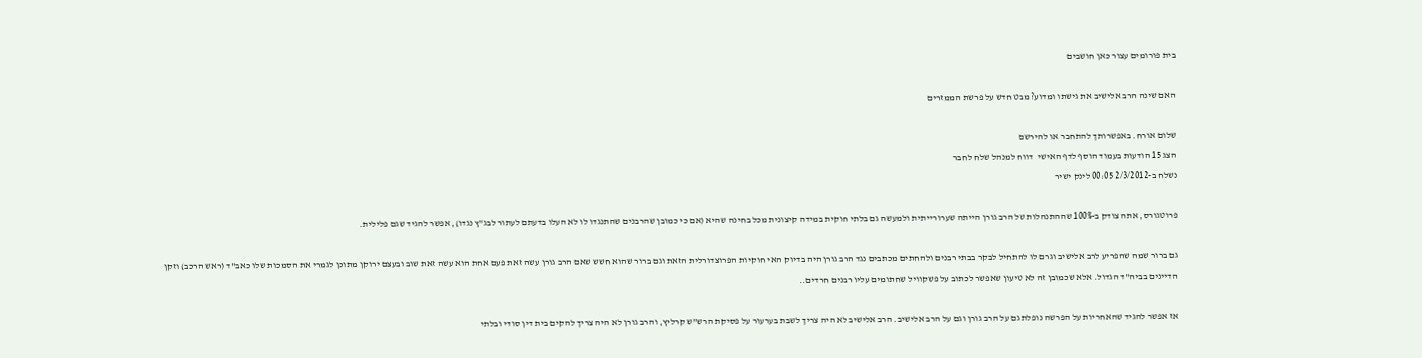בית פורומים עצור כאן חושבים

האם שינה הרב אלישיב את גישתו ומדוע? מבט חדש על פרשת הממזרים

שלום אורח. באפשרותך להתחבר או להירשם
הצג 15 הודעות בעמוד הוסף לדף האישי  דווח למנהל שלח לחבר
נשלח ב-2/3/2012 00:05 לינק ישיר

פרוטגורס, אתה צודק ב-100% שההתנהלות של הרב גורן הייתה שערורייתית ולמעשה גם בלתי חוקית במידה קיצונית מכל בחינה שהיא (אם כי כמובן שהרבנים שהתנגדו לו לא העלו בדעתם לעתור לבג"ץ נגדו), אפשר להגיד שגם פלילית.

גם ברור שמה שהפריע לרב אלישיב וגרם לו להתחיל לבקר בבתי רבנים ולהחתים מכתבים נגד הרב גורן היה בדיוק האי חוקיות הפרוצדורלית הזאת וגם ברור שהוא חשש שאם הרב גורן עשה זאת פעם אחת הוא עשה זאת שוב ובעצם ירוקן מתוכן לגמרי את הסמכות שלו כאב"ד (ראש הרכב) וזקן הדיינים בביה"ד הגדול. אלא שכמובן זה לא טיעון שאפשר לכתוב על פשקוויל שחתומים עליו רבנים חרדים..

אז אפשר להגיד שהאחריות על הפרשה נופלת גם על הרב גורן וגם על הרב אלישיב. הרב אלישיב לא היה צריך לשבת בערעור על פסיקת הרש"ש קרליץ, והרב גורן לא היה צריך להקים בית דין סודי ובלתי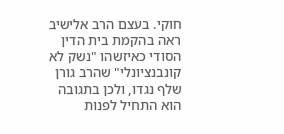חוקי. בעצם הרב אלישיב ראה בהקמת בית הדין הסודי כאיזשהו "נשק לא קונבנציונלי" שהרב גורן שלף נגדו, ולכן בתגובה הוא התחיל לפנות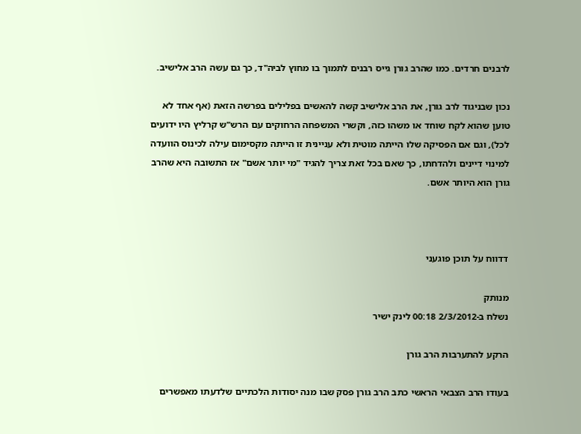לרבנים חרדים. כמו שהרב גורן גייס רבנים לתמוך בו מחוץ לביה"ד, כך גם עשה הרב אלישיב.

נכון שבניגוד לרב גורן, את הרב אלישיב קשה להאשים בפלילים בפרשה הזאת (אף אחד לא טוען שהוא לקח שוחד או משהו כזה, וקשרי המשפחה הרחוקים עם הרש"ש קרליץ היו ידועים לכל), וגם אם הפסיקה שלו הייתה מוטית ולא עניינית זו הייתה מקסימום עילה לכינוס הוועדה למינוי דיינים ולהדחתו, כך שאם בכל זאת צריך להגיד "מי יותר אשם" אז התשובה היא שהרב גורן הוא היותר אשם.



דדווח על תוכן פוגעני

מנותק
נשלח ב-2/3/2012 00:18 לינק ישיר

הרקע להתערבות הרב גורן

בעודו הרב הצבאי הראשי כתב הרב גורן פסק שבו מנה יסודות הלכתיים שלדעתו מאפשרים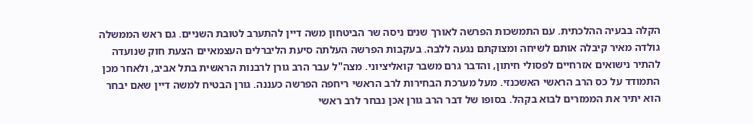הקלה בבעיה ההלכתית. עם התמשכות הפרשה לאורך שנים ניסה שר הביטחון משה דיין להתערב לטובת השניים. גם ראש הממשלה גולדה מאיר קיבלה אותם לשיחה ומצוקתם נגעה ללבה. בעקבות הפרשה העלתה סיעת הליברלים העצמאיים הצעת חוק שנועדה להתיר נישואים אזרחיים לפסולי חיתון, והדבר גרם משבר קואליציוני. מצה"ל עבר הרב גורן לרבנות הראשית בתל אביב, ולאחר מכן התמודד על כס הרב הראשי האשכנזי. מעל מערכת הבחירות לרב הראשי ריחפה הפרשה כעננה. גורן הבטיח למשה דיין שאם יבחר הוא יתיר את הממזרים לבוא בקהל. בסופו של דבר הרב גורן אכן נבחר לרב ראשי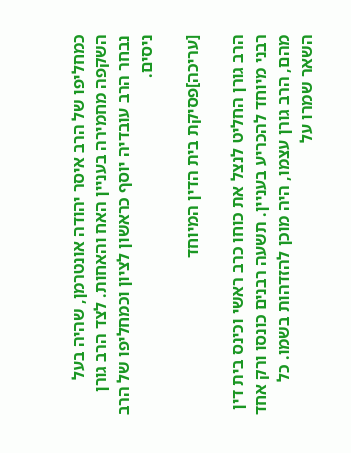כמחליפו של הרב איסר יהודה אונטרמן, שהיה בעל השקפה מחמירה בעניין האח והאחות. לצד הרב גורן נבחר הרב עובדיה יוסף כראשון לציון וכמחליפו של הרב ניסים.

[עריכה]פסיקת בית הדין המיוחד

הרב גורן החליט לנצל את כוחו כרב ראשי וכינס בית דין רבני מיוחד להכריע בעניין. תשעה רבנים כונסו ורק אחד מהם, הרב גורן עצמו, היה מוכן להזדהות בשמו. כל השאר שמרו על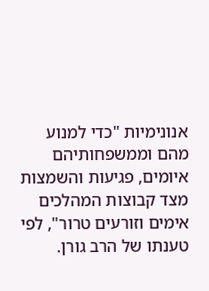אנונימיות "כדי למנוע מהם וממשפחותיהם איומים, פגיעות והשמצות מצד קבוצות המהלכים אימים וזורעים טרור", לפי טענתו של הרב גורן.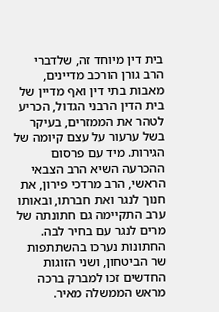בית דין מיוחד זה, שלדברי הרב גורן הורכב מדיינים, מאבות בתי דין ואף מדיין של בית הדין הרבני הגדול, הכריע לטהר את הממזרים, בעיקר בשל ערעור על עצם קיומה של הגירות. מיד עם פרסום ההכרעה השיא הרב הצבאי הראשי, הרב מרדכי פירון, את חנוך לנגר ואת חברתו, ובאותו ערב התקיימה גם חתונתה של מרים לנגר עם בחיר לבה. החתונות נערכו בהשתתפות שר הביטחון, ושני הזוגות החדשים זכו למברק ברכה מראש הממשלה מאיר.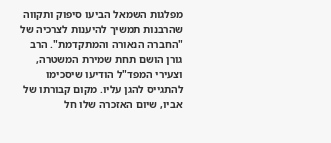מפלגות השמאל הביעו סיפוק ותקווה שהרבנות תמשיך להיענות לצרכיה של "החברה הנאורה והמתקדמת". הרב גורן הושם תחת שמירת המשטרה, וצעירי המפד"ל הודיעו שיסכימו להתגייס להגן עליו. מקום קבורתו של אביו, שיום האזכרה שלו חל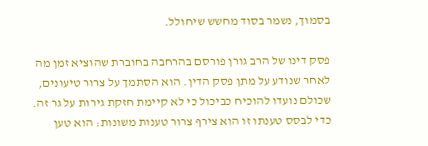בסמוך, נשמר בסוד מחשש שיחולל.

פסק דינו של הרב גורן פורסם בהרחבה בחוברת שהוציא זמן מה לאחר שנודע על מתן פסק הדין. הוא הסתמך על צרור טיעונים, שכולם נועדו להוכיח כביכול כי לא קיימת חזקת גירות על גר זה. כדי לבסס טענתו זו הוא צירף צרור טענות משונות: הוא טען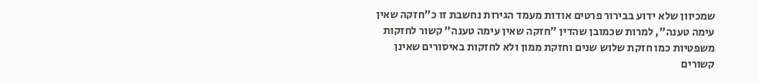שמכיוון שלא ידוע בבירור פרטים אודות מעמד הגירות נחשבת זו כ"חזקה שאין עימה טענה", למרות שכמובן שהדין "חזקה שאין עימה טענה" קשור לחזקות משפטיות כמו חזקת שלוש שנים וחזקת ממון ולא לחזקות באיסורים שאינן קשורים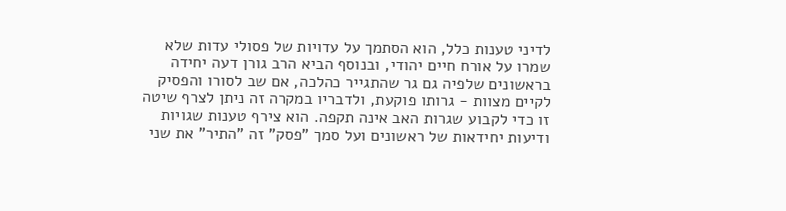לדיני טענות כלל, הוא הסתמך על עדויות של פסולי עדות שלא שמרו על אורח חיים יהודי, ובנוסף הביא הרב גורן דעה יחידה בראשונים שלפיה גם גר שהתגייר כהלכה, אם שב לסורו והפסיק לקיים מצוות - גרותו פוקעת, ולדבריו במקרה זה ניתן לצרף שיטה זו כדי לקבוע שגרות האב אינה תקפה. הוא צירף טענות שגויות ודיעות יחידאות של ראשונים ועל סמך "פסק" זה "התיר" את שני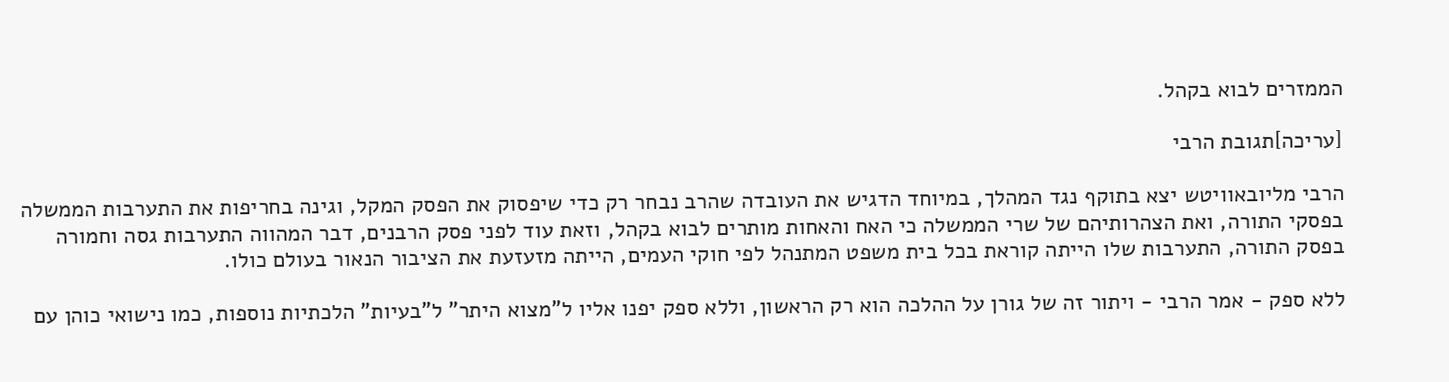הממזרים לבוא בקהל.

[עריכה]תגובת הרבי

הרבי מליובאוויטש יצא בתוקף נגד המהלך, במיוחד הדגיש את העובדה שהרב נבחר רק כדי שיפסוק את הפסק המקל, וגינה בחריפות את התערבות הממשלה בפסקי התורה, ואת הצהרותיהם של שרי הממשלה כי האח והאחות מותרים לבוא בקהל, וזאת עוד לפני פסק הרבנים, דבר המהווה התערבות גסה וחמורה בפסק התורה, התערבות שלו הייתה קוראת בכל בית משפט המתנהל לפי חוקי העמים, הייתה מזעזעת את הציבור הנאור בעולם כולו.

ללא ספק - אמר הרבי - ויתור זה של גורן על ההלכה הוא רק הראשון, וללא ספק יפנו אליו ל"מצוא היתר" ל"בעיות" הלכתיות נוספות, כמו נישואי כוהן עם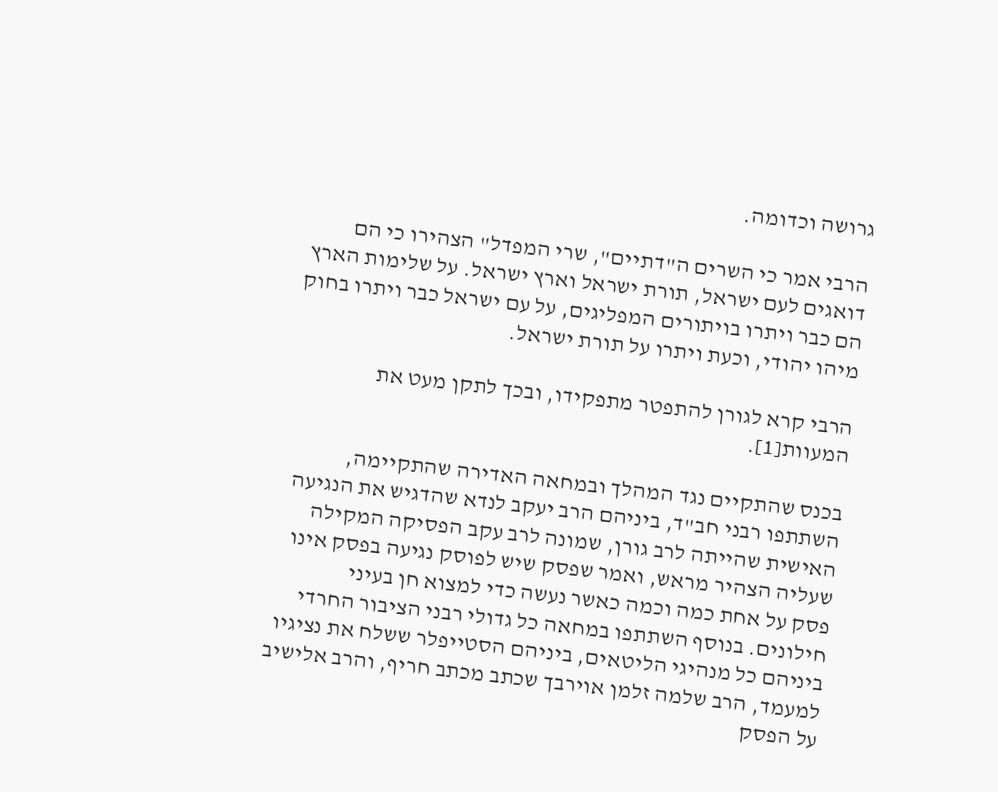גרושה וכדומה.

הרבי אמר כי השרים ה"דתיים", שרי המפדל" הצהירו כי הם דואגים לעם ישראל, תורת ישראל וארץ ישראל. על שלימות הארץ הם כבר ויתרו בויתורים המפליגים, על עם ישראל כבר ויתרו בחוק מיהו יהודי, וכעת ויתרו על תורת ישראל.

הרבי קרא לגורן להתפטר מתפקידו, ובכך לתקן מעט את המעוות[1].

בכנס שהתקיים נגד המהלך ובמחאה האדירה שהתקיימה, השתתפו רבני חב"ד, ביניהם הרב יעקב לנדא שהדגיש את הנגיעה האישית שהייתה לרב גורן, שמונה לרב עקב הפסיקה המקילה שעליה הצהיר מראש, ואמר שפסק שיש לפוסק נגיעה בפסק אינו פסק על אחת כמה וכמה כאשר נעשה כדי למצוא חן בעיני חילונים. בנוסף השתתפו במחאה כל גדולי רבני הציבור החרדי ביניהם כל מנהיגי הליטאים, ביניהם הסטייפלר ששלח את נציגיו למעמד, הרב שלמה זלמן אוירבך שכתב מכתב חריף, והרב אלישיב על הפסק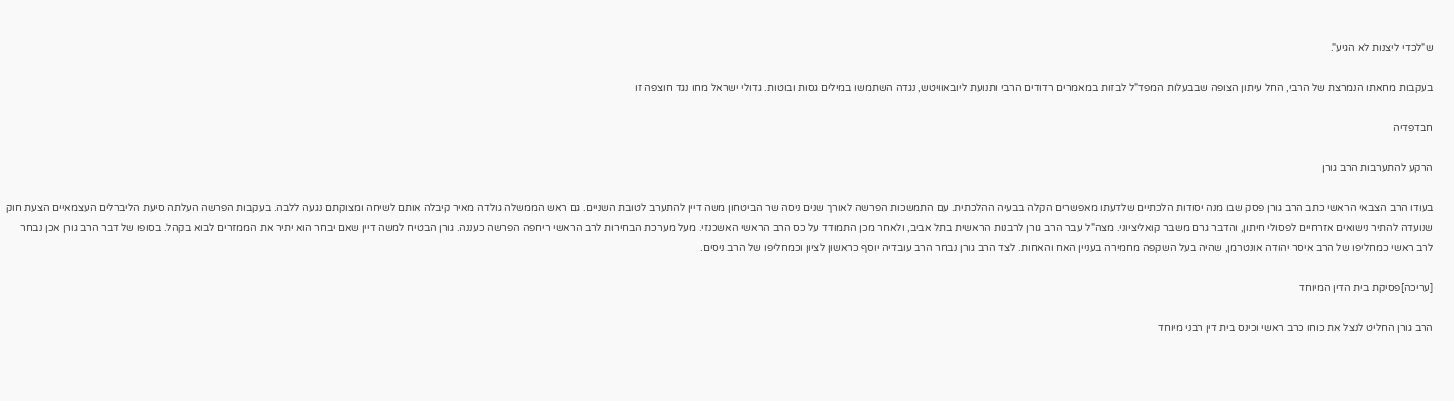ש"לכדי ליצנות לא הגיע".

בעקבות מחאתו הנמרצת של הרבי, החל עיתון הצופה שבבעלות המפד"ל לבזות במאמרים רדודים הרבי ותנועת ליובאוויטש, נגדה השתמשו במילים גסות ובוטות. גדולי ישראל מחו נגד חוצפה זו

חבדפדיה

הרקע להתערבות הרב גורן

בעודו הרב הצבאי הראשי כתב הרב גורן פסק שבו מנה יסודות הלכתיים שלדעתו מאפשרים הקלה בבעיה ההלכתית. עם התמשכות הפרשה לאורך שנים ניסה שר הביטחון משה דיין להתערב לטובת השניים. גם ראש הממשלה גולדה מאיר קיבלה אותם לשיחה ומצוקתם נגעה ללבה. בעקבות הפרשה העלתה סיעת הליברלים העצמאיים הצעת חוק שנועדה להתיר נישואים אזרחיים לפסולי חיתון, והדבר גרם משבר קואליציוני. מצה"ל עבר הרב גורן לרבנות הראשית בתל אביב, ולאחר מכן התמודד על כס הרב הראשי האשכנזי. מעל מערכת הבחירות לרב הראשי ריחפה הפרשה כעננה. גורן הבטיח למשה דיין שאם יבחר הוא יתיר את הממזרים לבוא בקהל. בסופו של דבר הרב גורן אכן נבחר לרב ראשי כמחליפו של הרב איסר יהודה אונטרמן, שהיה בעל השקפה מחמירה בעניין האח והאחות. לצד הרב גורן נבחר הרב עובדיה יוסף כראשון לציון וכמחליפו של הרב ניסים.

[עריכה]פסיקת בית הדין המיוחד

הרב גורן החליט לנצל את כוחו כרב ראשי וכינס בית דין רבני מיוחד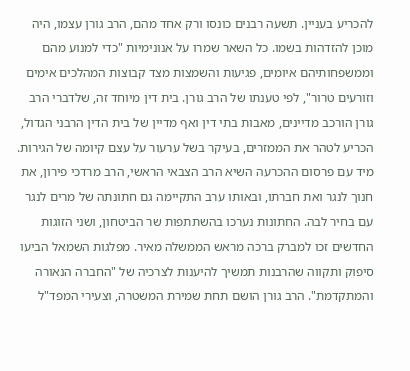להכריע בעניין. תשעה רבנים כונסו ורק אחד מהם, הרב גורן עצמו, היה מוכן להזדהות בשמו. כל השאר שמרו על אנונימיות "כדי למנוע מהם וממשפחותיהם איומים, פגיעות והשמצות מצד קבוצות המהלכים אימים וזורעים טרור", לפי טענתו של הרב גורן. בית דין מיוחד זה, שלדברי הרב גורן הורכב מדיינים, מאבות בתי דין ואף מדיין של בית הדין הרבני הגדול, הכריע לטהר את הממזרים, בעיקר בשל ערעור על עצם קיומה של הגירות. מיד עם פרסום ההכרעה השיא הרב הצבאי הראשי, הרב מרדכי פירון, את חנוך לנגר ואת חברתו, ובאותו ערב התקיימה גם חתונתה של מרים לנגר עם בחיר לבה. החתונות נערכו בהשתתפות שר הביטחון, ושני הזוגות החדשים זכו למברק ברכה מראש הממשלה מאיר. מפלגות השמאל הביעו סיפוק ותקווה שהרבנות תמשיך להיענות לצרכיה של "החברה הנאורה והמתקדמת". הרב גורן הושם תחת שמירת המשטרה, וצעירי המפד"ל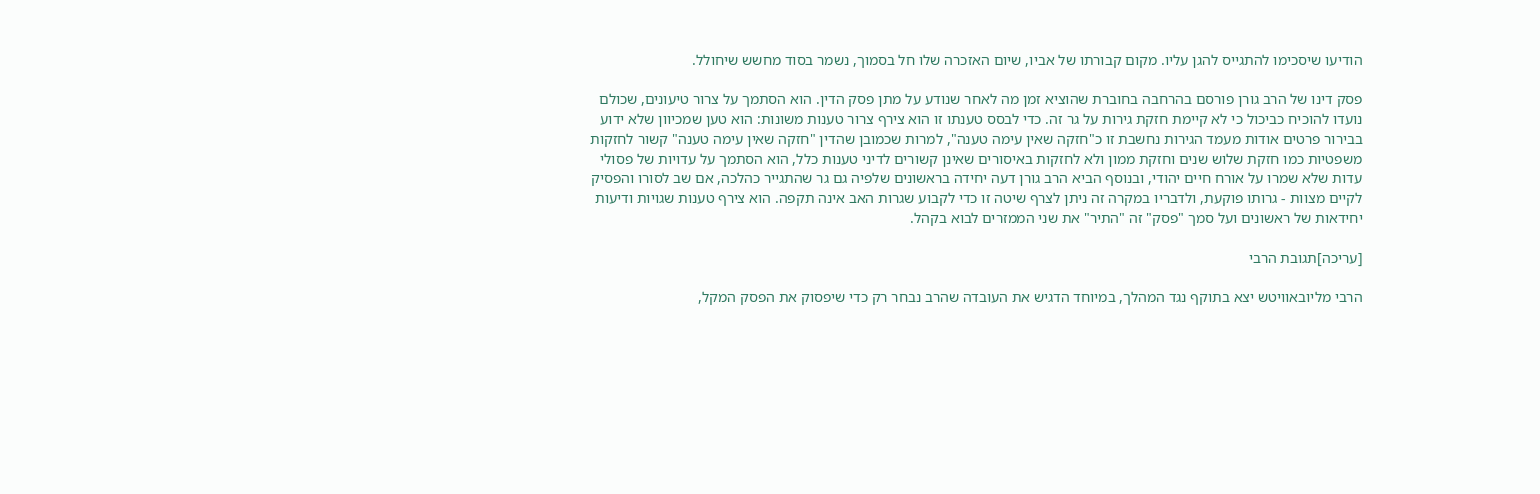הודיעו שיסכימו להתגייס להגן עליו. מקום קבורתו של אביו, שיום האזכרה שלו חל בסמוך, נשמר בסוד מחשש שיחולל.

פסק דינו של הרב גורן פורסם בהרחבה בחוברת שהוציא זמן מה לאחר שנודע על מתן פסק הדין. הוא הסתמך על צרור טיעונים, שכולם נועדו להוכיח כביכול כי לא קיימת חזקת גירות על גר זה. כדי לבסס טענתו זו הוא צירף צרור טענות משונות: הוא טען שמכיוון שלא ידוע בבירור פרטים אודות מעמד הגירות נחשבת זו כ"חזקה שאין עימה טענה", למרות שכמובן שהדין "חזקה שאין עימה טענה" קשור לחזקות משפטיות כמו חזקת שלוש שנים וחזקת ממון ולא לחזקות באיסורים שאינן קשורים לדיני טענות כלל, הוא הסתמך על עדויות של פסולי עדות שלא שמרו על אורח חיים יהודי, ובנוסף הביא הרב גורן דעה יחידה בראשונים שלפיה גם גר שהתגייר כהלכה, אם שב לסורו והפסיק לקיים מצוות - גרותו פוקעת, ולדבריו במקרה זה ניתן לצרף שיטה זו כדי לקבוע שגרות האב אינה תקפה. הוא צירף טענות שגויות ודיעות יחידאות של ראשונים ועל סמך "פסק" זה "התיר" את שני הממזרים לבוא בקהל.

[עריכה]תגובת הרבי

הרבי מליובאוויטש יצא בתוקף נגד המהלך, במיוחד הדגיש את העובדה שהרב נבחר רק כדי שיפסוק את הפסק המקל,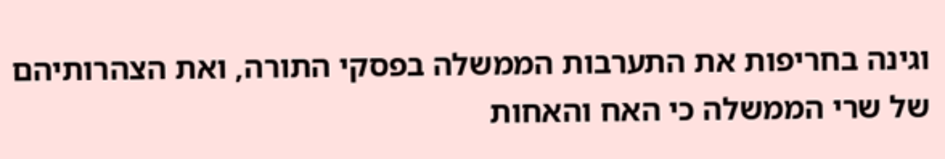וגינה בחריפות את התערבות הממשלה בפסקי התורה, ואת הצהרותיהם של שרי הממשלה כי האח והאחות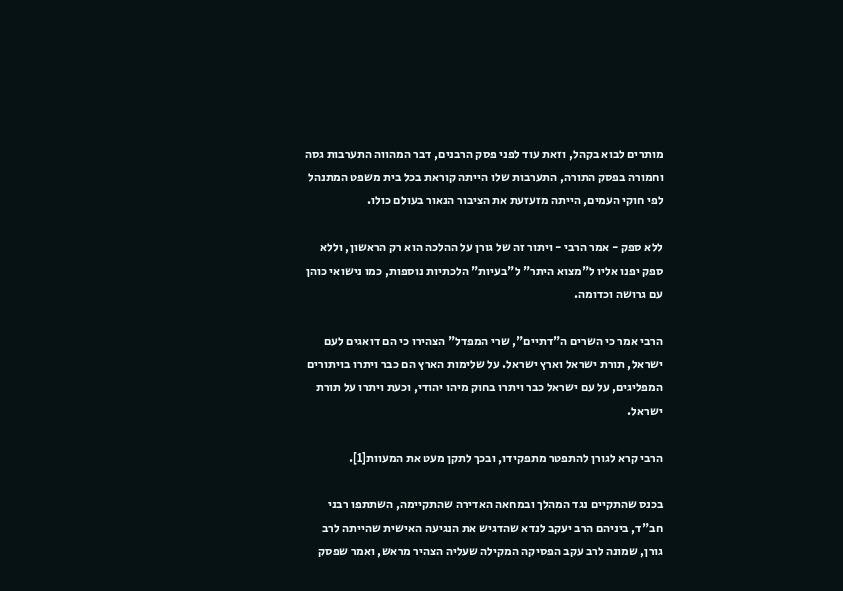מותרים לבוא בקהל, וזאת עוד לפני פסק הרבנים, דבר המהווה התערבות גסה וחמורה בפסק התורה, התערבות שלו הייתה קוראת בכל בית משפט המתנהל לפי חוקי העמים, הייתה מזעזעת את הציבור הנאור בעולם כולו.

ללא ספק - אמר הרבי - ויתור זה של גורן על ההלכה הוא רק הראשון, וללא ספק יפנו אליו ל"מצוא היתר" ל"בעיות" הלכתיות נוספות, כמו נישואי כוהן עם גרושה וכדומה.

הרבי אמר כי השרים ה"דתיים", שרי המפדל" הצהירו כי הם דואגים לעם ישראל, תורת ישראל וארץ ישראל. על שלימות הארץ הם כבר ויתרו בויתורים המפליגים, על עם ישראל כבר ויתרו בחוק מיהו יהודי, וכעת ויתרו על תורת ישראל.

הרבי קרא לגורן להתפטר מתפקידו, ובכך לתקן מעט את המעוות[1].

בכנס שהתקיים נגד המהלך ובמחאה האדירה שהתקיימה, השתתפו רבני חב"ד, ביניהם הרב יעקב לנדא שהדגיש את הנגיעה האישית שהייתה לרב גורן, שמונה לרב עקב הפסיקה המקילה שעליה הצהיר מראש, ואמר שפסק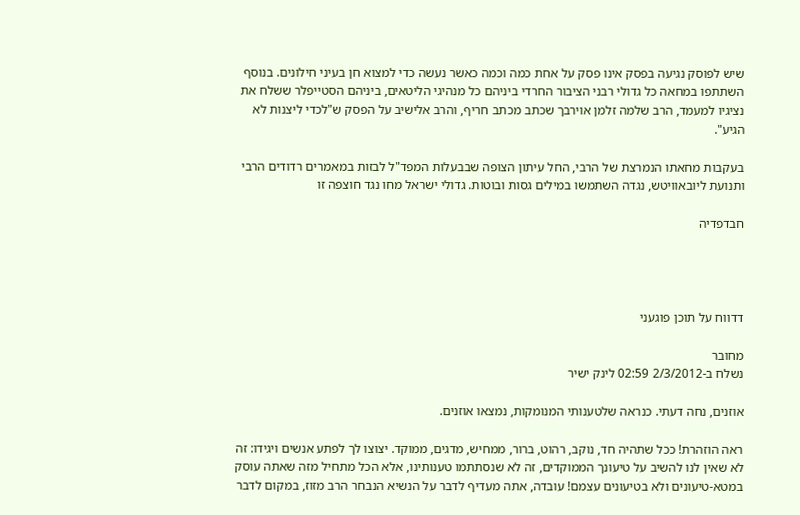שיש לפוסק נגיעה בפסק אינו פסק על אחת כמה וכמה כאשר נעשה כדי למצוא חן בעיני חילונים. בנוסף השתתפו במחאה כל גדולי רבני הציבור החרדי ביניהם כל מנהיגי הליטאים, ביניהם הסטייפלר ששלח את נציגיו למעמד, הרב שלמה זלמן אוירבך שכתב מכתב חריף, והרב אלישיב על הפסק ש"לכדי ליצנות לא הגיע".

בעקבות מחאתו הנמרצת של הרבי, החל עיתון הצופה שבבעלות המפד"ל לבזות במאמרים רדודים הרבי ותנועת ליובאוויטש, נגדה השתמשו במילים גסות ובוטות. גדולי ישראל מחו נגד חוצפה זו

חבדפדיה




דדווח על תוכן פוגעני

מחובר
נשלח ב-2/3/2012 02:59 לינק ישיר

אוזנים, נחה דעתי. כנראה שלטענותי המנומקות, נמצאו אוזנים.

ראה הוזהרת! ככל שתהיה חד, נוקב, רהוט, ברור, ממחיש, מדגים, ממוקד. יצוצו לך לפתע אנשים ויגידו: זה לא שאין לנו להשיב על טיעונך הממוקדים, זה לא שנסתתמו טענותינו, אלא הכל מתחיל מזה שאתה עוסק במטא-טיעונים ולא בטיעונים עצמם! עובדה, אתה מעדיף לדבר על הנשיא הנבחר הרב מזוז, במקום לדבר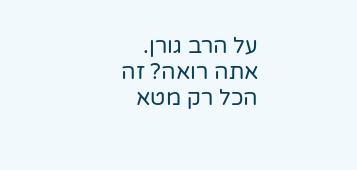על הרב גורן. אתה רואה? זה הכל רק מטא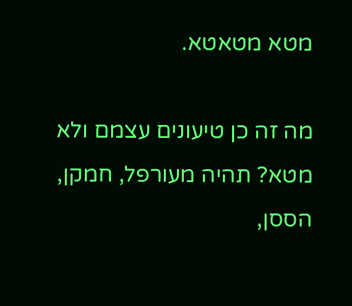מטא מטאטא.

מה זה כן טיעונים עצמם ולא מטא? תהיה מעורפל, חמקן, הססן,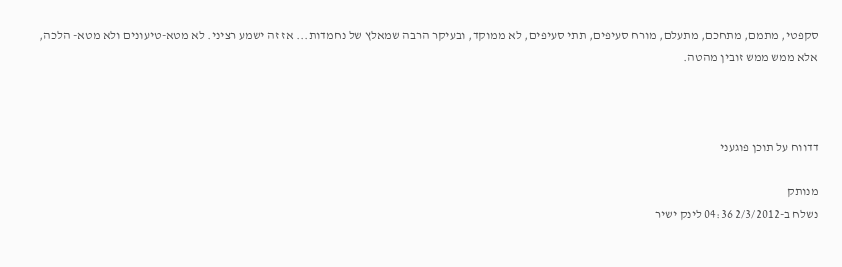סקפטי, מתמם, מתחכם, מתעלם, מורח סעיפים, תתי סעיפים, לא ממוקד, ובעיקר הרבה שמאלץ של נחמדות... אז זה ישמע רציני. לא מטא-טיעונים ולא מטא- הלכה, אלא ממש ממש זובין מהטה.



דדווח על תוכן פוגעני

מנותק
נשלח ב-2/3/2012 04:36 לינק ישיר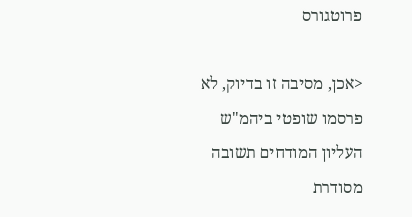פרוטגורס

<אכן, מסיבה זו בדיוק, לא פרסמו שופטי ביהמ"ש העליון המודחים תשובה מסודרת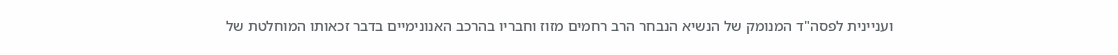ועניינית לפסה"ד המנומק של הנשיא הנבחר הרב רחמים מזוז וחבריו בהרכב האנונימיים בדבר זכאותו המוחלטת של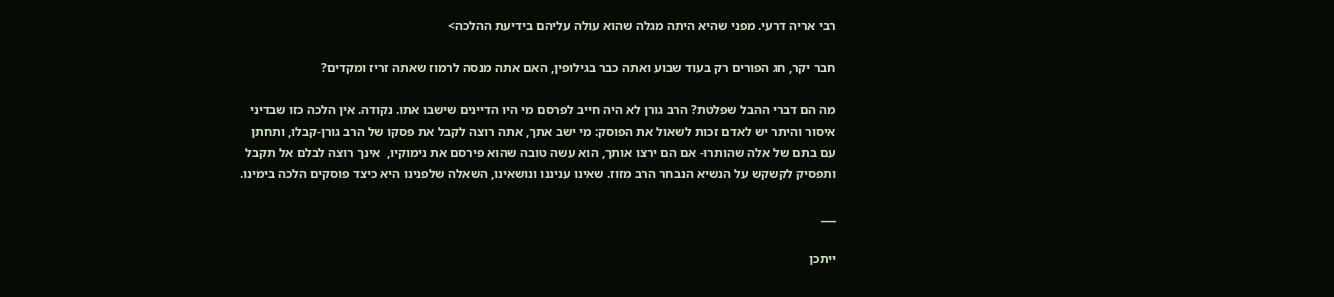רבי אריה דרעי. מפני שהיא היתה מגלה שהוא עולה עליהם בידיעת ההלכה>

חבר יקר, חג הפורים רק בעוד שבוע ואתה כבר בגילופין, האם אתה מנסה לרמוז שאתה זריז ומקדים?

מה הם דברי ההבל שפלטת? הרב גורן לא היה חייב לפרסם מי היו הדיינים שישבו אתו. נקודה. אין הלכה כזו שבדיני איסור והיתר יש לאדם זכות לשאול את הפוסק: מי ישב אתך, אתה רוצה לקבל את פסקו של הרב גורן-קבלו, ותחתן עם בתם של אלה שהותרו- אם הם ירצו אותך, הוא עשה טובה שהוא פירסם את נימוקיו,  אינך רוצה לבלם אל תקבל ותפסיק לקשקש על הנשיא הנבחר הרב מזוז. שאינו עניננו ונושאינו, השאלה שלפנינו היא כיצד פוסקים הלכה בימינו.

___

ייתכן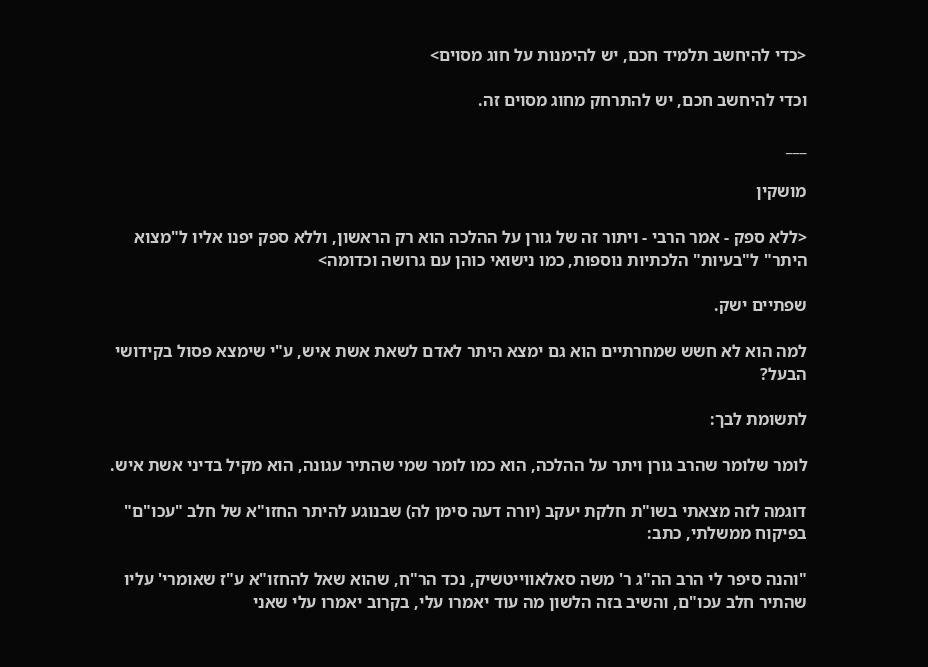<כדי להיחשב תלמיד חכם, יש להימנות על חוג מסוים>

וכדי להיחשב חכם, יש להתרחק מחוג מסוים זה.

___

מושקין

<ללא ספק - אמר הרבי - ויתור זה של גורן על ההלכה הוא רק הראשון, וללא ספק יפנו אליו ל"מצוא היתר" ל"בעיות" הלכתיות נוספות, כמו נישואי כוהן עם גרושה וכדומה>

שפתיים ישק.

למה הוא לא חשש שמחרתיים הוא גם ימצא היתר לאדם לשאת אשת איש, ע"י שימצא פסול בקידושי הבעל?

לתשומת לבך:

לומר שלומר שהרב גורן ויתר על ההלכה, הוא כמו לומר שמי שהתיר עגונה, הוא מקיל בדיני אשת איש.

דוגמה לזה מצאתי בשו"ת חלקת יעקב (יורה דעה סימן לה) שבנוגע להיתר החזו"א של חלב "עכו"ם" בפיקוח ממשלתי, כתב:

"והנה סיפר לי הרב הה"ג ר' משה סאלאווייטשיק, נכד הר"ח, שהוא שאל להחזו"א ע"ז שאומרי' עליו שהתיר חלב עכו"ם, והשיב בזה הלשון מה עוד יאמרו עלי, בקרוב יאמרו עלי שאני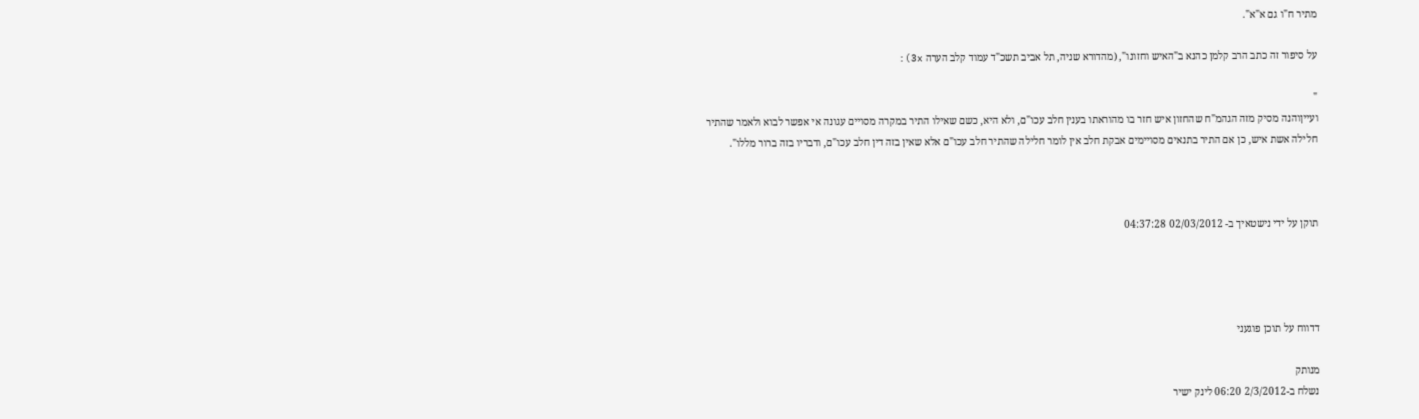מתיר ח"ו גם א"א".

על סיפור זה כתב הרב קלמן כהנא ב"האיש וחזונו", (מהדורא שניה, תל אביב תשכ"ד עמוד קלב הערה 3x):

"
ועייןוהנה מסיק מזה הגהמ"ח שהחזון איש חזר בו מהוראתו בענין חלב עכו"ם, ולא היא, כשם שאילו התיר במקרה מסויים עגונה אי אפשר לבוא ולאמר שהתיר חלילה אשת איש, כן אם התיר בתנאים מסויימים אבקת חלב אין לומר חלילה שהתיר חלב עכו"ם אלא שאין בזה דין חלב עכו"ם, ודבריו בזה ברור מללו".



תוקן על ידי נישטאיך ב- 02/03/2012 04:37:28




דדווח על תוכן פוגעני

מנותק
נשלח ב-2/3/2012 06:20 לינק ישיר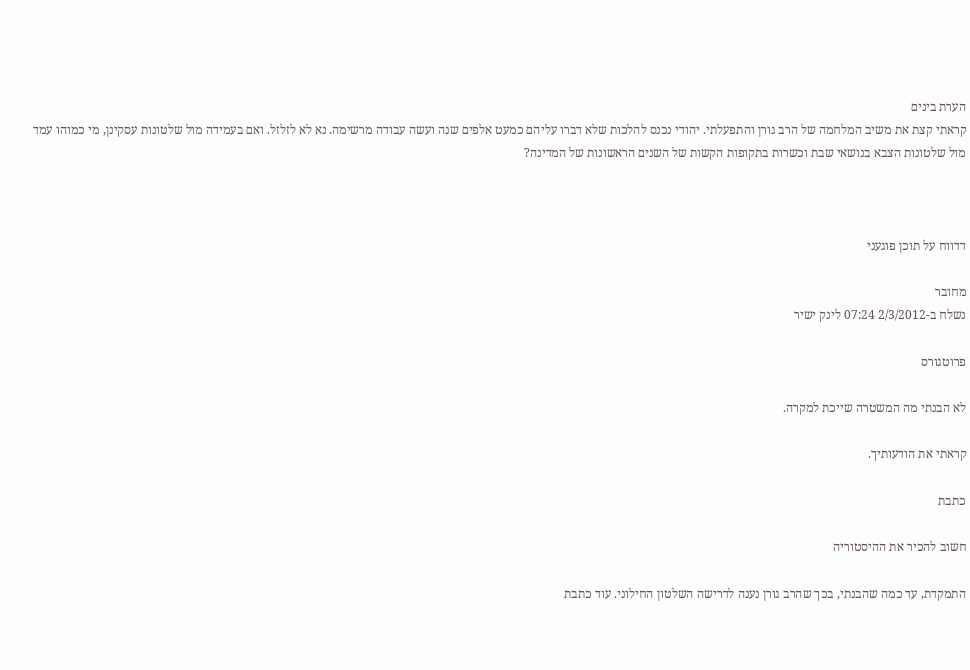הערת בינים
קראתי קצת את משיב המלחמה של הרב גורן והתפעלתי. יהודי נכנס להלכות שלא דברו עליהם כמעט אלפים שנה ועשה עבודה מרשימה. נא לא לזלזל. ואם בעמידה מול שלטונות עסקינן, מי כמוהו עמד מול שלטונות הצבא בנושאי שבת וכשרות בתקופות הקשות של השנים הראשונות של המדינה?



דדווח על תוכן פוגעני

מחובר
נשלח ב-2/3/2012 07:24 לינק ישיר

פרוטגורס

לא הבנתי מה המשטרה שייכת למקרה.

קראתי את הודעותיך.

כתבת

חשוב להכיר את ההיסטוריה

התמקדת, עד כמה שהבנתי, בכך שהרב גורן נענה לדרישה השלטון החילוני. עוד כתבת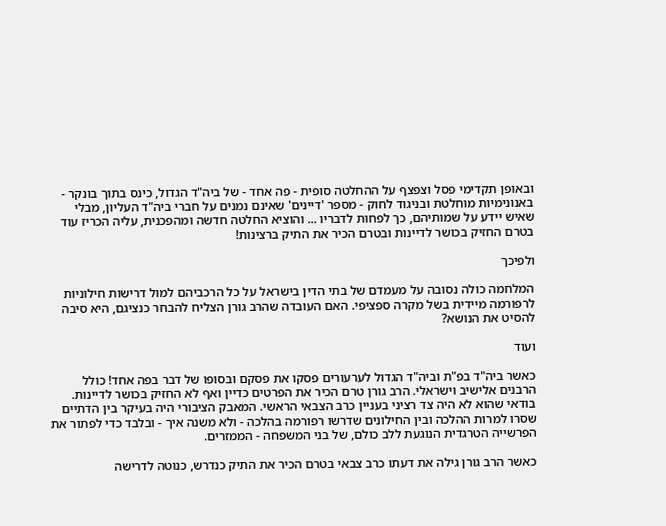ובאופן תקדימי פסל וצפצף על ההחלטה סופית - פה אחד - של ביה"ד הגדול, כינס בתוך בונקר - באנונימיות מוחלטת ובניגוד לחוק - מספר 'דיינים' שאינם נמנים על חברי ביה"ד העליון, מבלי שאיש יידע על שמותיהם, כך לפחות לדבריו ... והוציא החלטה חדשה ומהפכנית, עליה הכריז עוד בטרם החזיק בכושר לדיינות ובטרם הכיר את התיק ברצינות!

ולפיכך

המלחמה כולה נסובה על מעמדם של בתי הדין בישראל על כל הרכביהם למול דרישות חילוניות לרפורמה מיידית בשל מקרה ספציפי. האם העובדה שהרב גורן הצליח להבחר כנציגם, היא סיבה להסיט את הנושא?

ועוד

כאשר ביה"ד בפ"ת וביה"ד הגדול לערעורים פסקו את פסקם ובסופו של דבר בפה אחד! כולל הרבנים אלישיב וישראלי. הרב גורן טרם הכיר את הפרטים כדיין ואף לא החזיק בכושר לדיינות. בודאי שהוא לא היה צד רציני בעניין כרב הצבאי הראשי. המאבק הציבורי היה בעיקר בין הדתיים שסרו למרות ההלכה ובין החילונים שדרשו רפורמה בהלכה - ולא משנה איך - ובלבד כדי לפתור את הפרשייה הטרגדית הנוגעת ללב כולם, של בני המשפחה - הממזרים.

כאשר הרב גורן גילה את דעתו כרב צבאי בטרם הכיר את התיק כנדרש, כנוטה לדרישה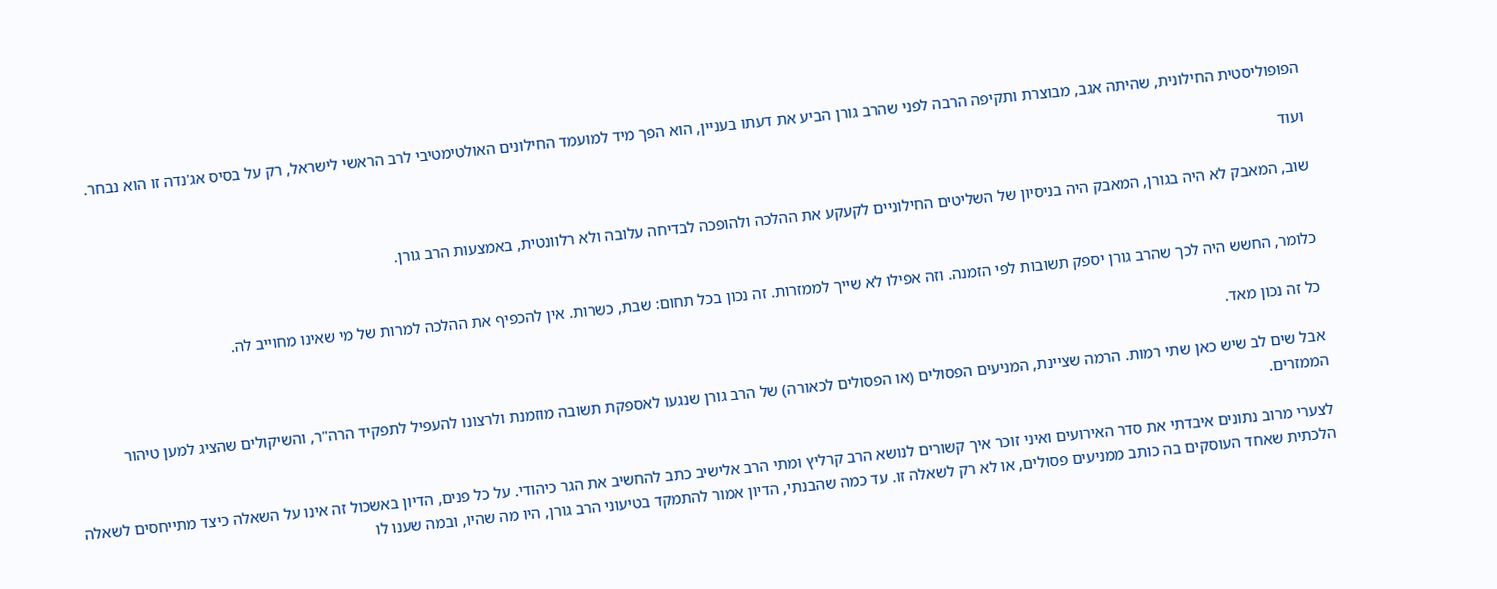הפופוליסטית החילונית, שהיתה אגב, מבוצרת ותקיפה הרבה לפני שהרב גורן הביע את דעתו בעניין, הוא הפך מיד למועמד החילונים האולטימטיבי לרב הראשי לישראל, רק על בסיס אג'נדה זו הוא נבחר.

ועוד

שוב, המאבק לא היה בגורן, המאבק היה בניסיון של השליטים החילוניים לקעקע את ההלכה ולהופכה לבדיחה עלובה ולא רלוונטית, באמצעות הרב גורן.


כלומר, החשש היה לכך שהרב גורן יספק תשובות לפי הזמנה. וזה אפילו לא שייך לממזרות. זה נכון בכל תחום: שבת, כשרות. אין להכפיף את ההלכה למרות של מי שאינו מחוייב לה.

כל זה נכון מאד.

אבל שים לב שיש כאן שתי רמות. הרמה שציינת, המניעים הפסולים (או הפסולים לכאורה) של הרב גורן שנגעו לאספקת תשובה מוזמנת ולרצונו להעפיל לתפקיד הרה"ר, והשיקולים שהציג למען טיהור הממזרים.

לצערי מרוב נתונים איבדתי את סדר האירועים ואיני זוכר איך קשורים לנושא הרב קרליץ ומתי הרב אלישיב כתב להחשיב את הגר כיהודי. על כל פנים, הדיון באשכול זה אינו על השאלה כיצד מתייחסים לשאלה הלכתית שאחד העוסקים בה כותב ממניעים פסולים, או לא רק לשאלה זו. עד כמה שהבנתי, הדיון אמור להתמקד בטיעוני הרב גורן, היו מה שהיו, ובמה שענו לו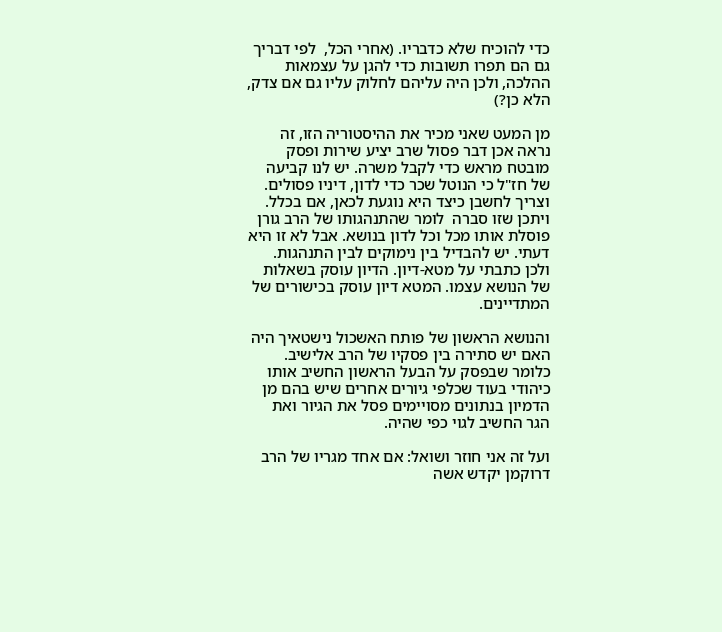כדי להוכיח שלא כדבריו. (אחרי הכל,  לפי דבריך גם הם תפרו תשובות כדי להגן על עצמאות ההלכה, ולכן היה עליהם לחלוק עליו גם אם צדק, הלא כן?)

מן המעט שאני מכיר את ההיסטוריה הזו, זה נראה אכן דבר פסול שרב יציע שירות ופסק מובטח מראש כדי לקבל משרה. יש לנו קביעה של חז"ל כי הנוטל שכר כדי לדון, דיניו פסולים. וצריך לחשבן כיצד היא נוגעת לכאן, אם בכלל. ויתכן שזו סברה  לומר שהתנהגותו של הרב גורן פוסלת אותו מכל וכל לדון בנושא. אבל לא זו היא דעתי. יש להבדיל בין נימוקים לבין התנהגות. ולכן כתבתי על מטא-דיון. הדיון עוסק בשאלות של הנושא עצמו. המטא דיון עוסק בכישורים של המתדיינים.

והנושא הראשון של פותח האשכול נישטאיך היה האם יש סתירה בין פסקיו של הרב אלישיב. כלומר שבפסק על הבעל הראשון החשיב אותו כיהודי בעוד שכלפי גיורים אחרים שיש בהם מן הדמיון בנתונים מסויימים פסל את הגיור ואת הגר החשיב לגוי כפי שהיה.

ועל זה אני חוזר ושואל: אם אחד מגריו של הרב דרוקמן יקדש אשה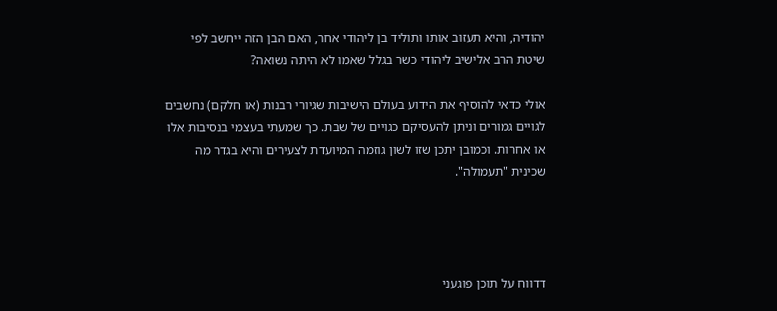יהודיה, והיא תעזוב אותו ותוליד בן ליהודי אחר, האם הבן הזה ייחשב לפי שיטת הרב אלישיב ליהודי כשר בגלל שאמו לא היתה נשואה?

אולי כדאי להוסיף את הידוע בעולם הישיבות שגיורי רבנות (או חלקם) נחשבים לגויים גמורים וניתן להעסיקם כגויים של שבת. כך שמעתי בעצמי בנסיבות אלו או אחרות. וכמובן יתכן שזו לשון גוזמה המיועדת לצעירים והיא בגדר מה שכינית "תעמולה".




דדווח על תוכן פוגעני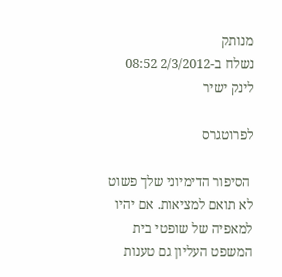מנותק
נשלח ב-2/3/2012 08:52 לינק ישיר

לפרוטגרס

 הסיפור הדימיוני שלך פשוט לא תואם למציאות. אם יהיו למאפיה של שופטי בית המשפט העליון גם טענות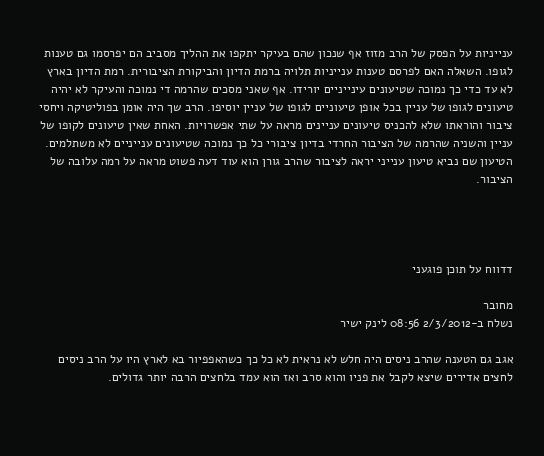ענייניות על הפסק של הרב מזוז אף שנכון שהם בעיקר יתקפו את ההליך מסביב הם יפרסמו גם טענות לגופו. השאלה האם לפרסם טענות ענייניות תלויה ברמת הדיון והביקורת הציבורית. רמת הדיון בארץ לא עד כדי כך נמוכה שטיעונים עינייניים יורידו. אף שאני מסכים שהרמה די נמוכה והעיקר לא יהיה טיעונים לגופו של עניין בכל אופן טיעוניים לגופו של עניין יוסיפו. הרב שך היה אומן בפוליטיקה ויחסי ציבור והוראתו שלא להכניס טיעונים עניינים מראה על שתי אפשרויות. האחת שאין טיעונים לקופו של עניין והשניה שהרמה של הציבור החרדי בדיון ציבורי כל כך נמוכה שטיעונים ענייניים לא משתלמים. הטיעון שם נביא טיעון ענייני יראה לציבור שהרב גורן הוא עוד דעה פשוט מראה על רמה עלובה של הציבור.




דדווח על תוכן פוגעני

מחובר
נשלח ב-2/3/2012 08:56 לינק ישיר

אגב גם הטענה שהרב ניסים היה חלש לא נראית לא כל כך כשהאפפיור בא לארץ היו על הרב ניסים לחצים אדירים שיצא לקבל את פניו והוא סרב ואז הוא עמד בלחצים הרבה יותר גדולים.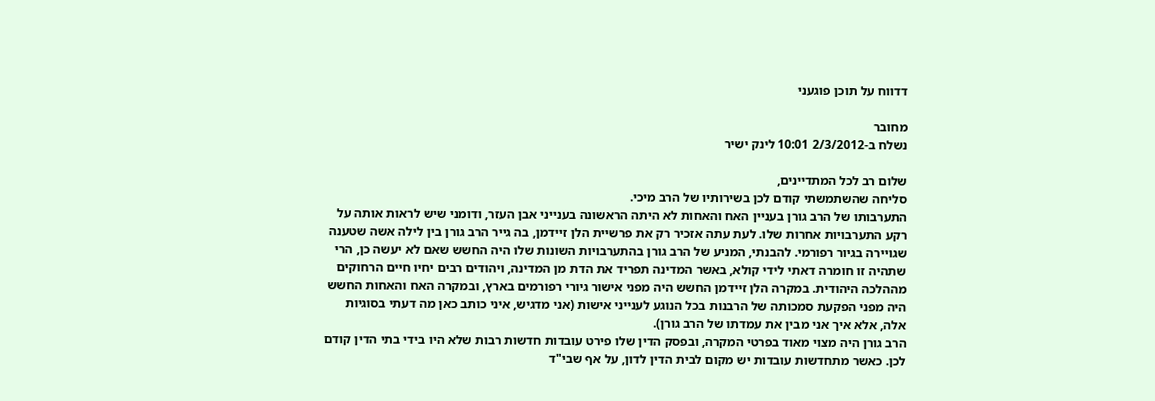דדווח על תוכן פוגעני

מחובר
נשלח ב-2/3/2012 10:01 לינק ישיר

שלום רב לכל המתדיינים,
סליחה שהשתמשתי קודם לכן בשירותיו של הרב מיכי.
התערבותו של הרב גורן בעניין האח והאחות לא היתה הראשונה בענייני אבן העזר, ודומני שיש לראות אותה על רקע התערבויות אחרות שלו. לעת עתה אזכיר רק את פרשיית הלן זיידמן, בה גייר הרב גורן בין לילה אשה שטענה שגויירה בגיור רפורמי. להבנתי, המניע של הרב גורן בהתערבויות השונות שלו היה החשש שאם לא יעשה כן, הרי שתהיה זו חומרה דאתי לידי קולא, באשר המדינה תפריד את הדת מן המדינה, ויהודים רבים יחיו חיים הרחוקים מההלכה היהודית. במקרה הלן זיידמן החשש היה מפני אישור גיורי רפורמים בארץ, ובמקרה האח והאחות החשש היה מפני הפקעת סמכותה של הרבנות בכל הנוגע לענייני אישות (אני מדגיש, איני כותב כאן מה דעתי בסוגיות אלה, אלא איך אני מבין את עמדתו של הרב גורן).
הרב גורן היה מצוי מאוד בפרטי המקרה, ובפסק הדין שלו פירט עובדות חדשות רבות שלא היו בידי בתי הדין קודם לכן. כאשר מתחדשות עובדות יש מקום לבית הדין לדון, על אף שבי"ד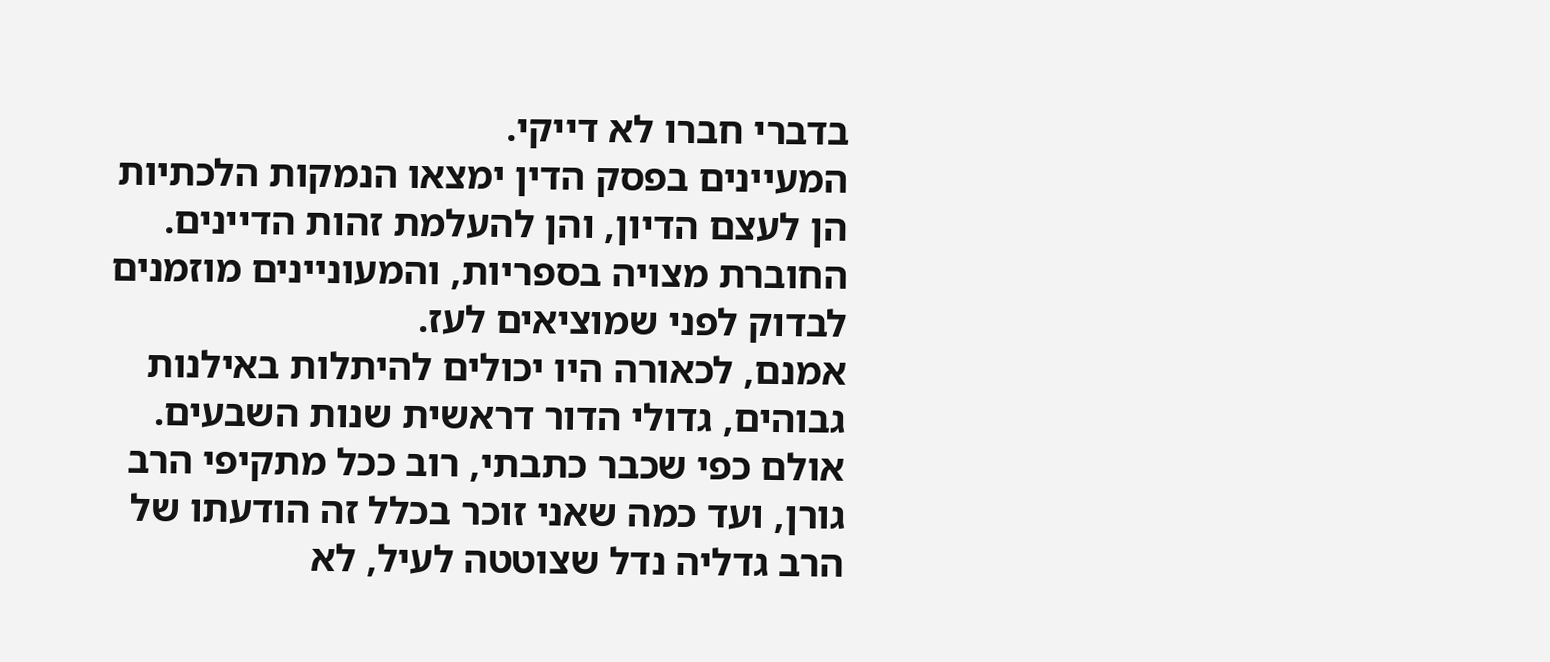בדברי חברו לא דייקי.
המעיינים בפסק הדין ימצאו הנמקות הלכתיות הן לעצם הדיון, והן להעלמת זהות הדיינים. החוברת מצויה בספריות, והמעוניינים מוזמנים לבדוק לפני שמוציאים לעז.
אמנם, לכאורה היו יכולים להיתלות באילנות גבוהים, גדולי הדור דראשית שנות השבעים. אולם כפי שכבר כתבתי, רוב ככל מתקיפי הרב גורן, ועד כמה שאני זוכר בכלל זה הודעתו של הרב גדליה נדל שצוטטה לעיל, לא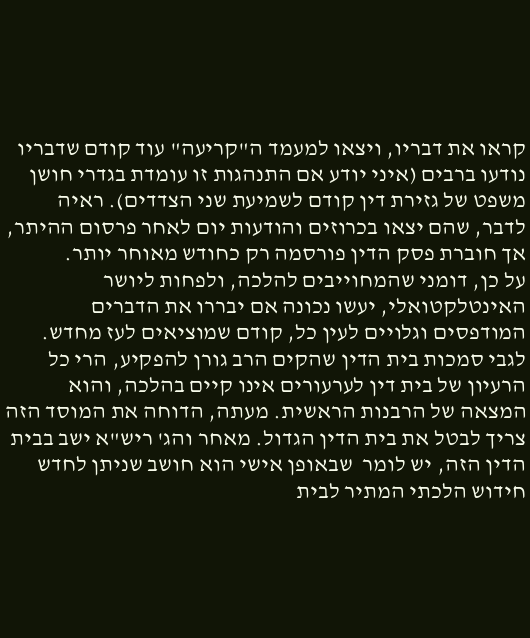קראו את דבריו, ויצאו למעמד ה"קריעה" עוד קודם שדבריו נודעו ברבים (איני יודע אם התנהגות זו עומדת בגדרי חושן משפט של גזירת דין קודם לשמיעת שני הצדדים). ראיה לדבר, שהם יצאו בכרוזים והודעות יום לאחר פרסום ההיתר, אך חוברת פסק הדין פורסמה רק כחודש מאוחר יותר.
על כן, דומני שהמחוייבים להלכה, ולפחות ליושר האינטלקטואלי, יעשו נכונה אם יבררו את הדברים המודפסים וגלויים לעין כל, קודם שמוציאים לעז מחדש.
לגבי סמכות בית הדין שהקים הרב גורן להפקיע, הרי כל הרעיון של בית דין לערעורים אינו קיים בהלכה, והוא המצאה של הרבנות הראשית. מעתה, הדוחה את המוסד הזה צריך לבטל את בית הדין הגדול. מאחר והג' ריש"א ישב בבית הדין הזה, יש לומר  שבאופן אישי הוא חושב שניתן לחדש חידוש הלכתי המתיר לבית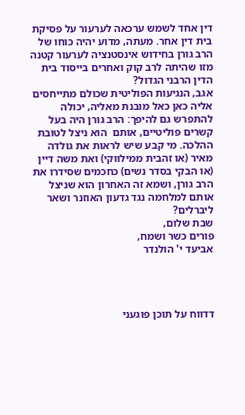דין אחד לשמש ערכאה לערעור על פסיקת בית דין אחר. מעתה, מדוע יהיה כוחו של הרב גורן בחידוש אינסטנציה לערעור קטנה מזו שהיתה לרב קוק ואחרים בייסוד בית הדין הרבני הגדול?
אגב, הנגיעות הפוליטית שכולם מתייחסים אליה כאן כאל מובנת מאליה, יכולה להתפרש גם להיפך: הרב גורן היה בעל קשרים פוליטיים, אותם  הוא ניצל לטובת ההלכה. מי קבע שיש לראות את גולדה מאיר (או זהבית ממילווקי) ואת משה דיין (או הבקי בסדר נשים) כחכמים שסידרו את הרב גורן, ושמא זה האחרון הוא שניצל אותם למלחמה נגד גדעון האוזנר ושאר ליברלים?
שבת שלום,
פורים כשר ושמח,
אביעד י' הולנדר




דדווח על תוכן פוגעני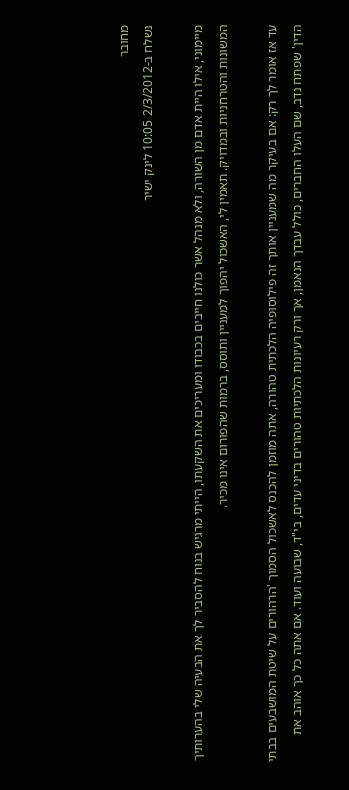מחובר
נשלח ב-2/3/2012 10:05 לינק ישיר

מיימוני, אילו היית אדם מן השורה, ולא מנהל אשר כולנו חייבים בכבודו ומעריכים את השקעתו, הייתי מרגיש בנוח להסביר לך את הבעיה שלי בהערותיך המשונות והטרחניות ובמדויק. תאמין לי, האשכול יהפוך למעניין ותוסס, ברמות שהפורום אינו מכיר.

עד אז אומר לך רק: אם בעיקר מה שמעניין אותך זה פילוסופיה הלכתית טהורה, אתה מוזמן להכנס לאשכול הסמוך 'הרהורים על שיטת המושבעים בבתי הדין' שפתח נדב, שם העלו החברים, כולל עבדך הנאמן, אך ורק רעיונות הלכתיות טהורים בדיני עדים, בי"ד, שבועה ועוד. אם אתה כל כך אוהב את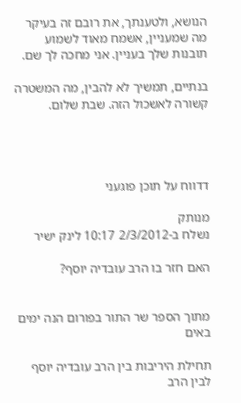הנושא, ולטענתך, את רובם זה בעיקר מה שמעניין, אשמח מאוד לשמוע תובנות שלך בעניין. אני מחכה לך שם.

בנתיים, תמשיך לא להבין, מה המשטרה קשורה לאשכול הזה. שבת שלום.




דדווח על תוכן פוגעני

מנותק
נשלח ב-2/3/2012 10:17 לינק ישיר

האם חזר בו הרב עובדיה יוסף?


מתוך הספר שר התור בפורום הנה ימים באים

תחילת היריבות בין הרב עובדיה יוסף לבין הרב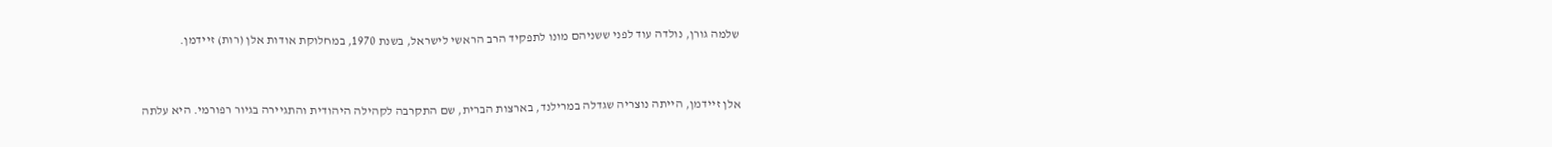שלמה גורן, נולדה עוד לפני ששניהם מונו לתפקיד הרב הראשי לישראל, בשנת 1970, במחלוקת אודות אלן (רות) זיידמן.



אלן זיידמן, הייתה נוצריה שגדלה במרילנד, בארצות הברית, שם התקרבה לקהילה היהודית והתגיירה בגיור רפורמי. היא עלתה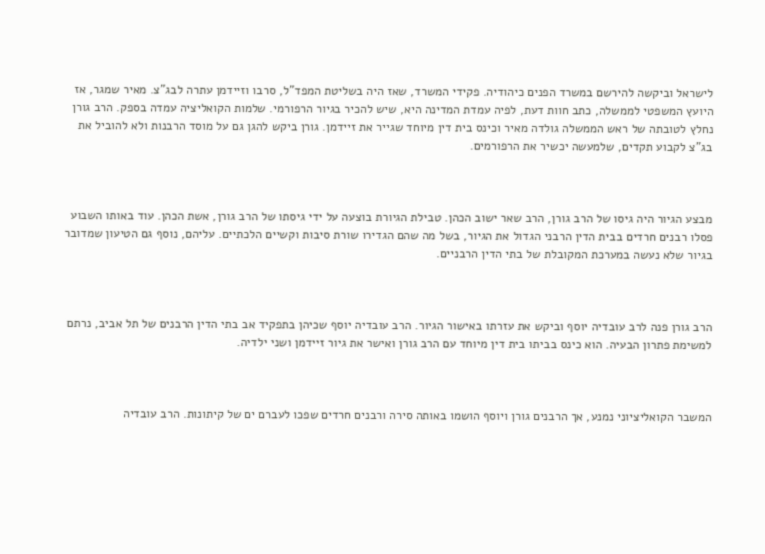לישראל וביקשה להירשם במשרד הפנים כיהודיה. פקידי המשרד, שאז היה בשליטת המפד"ל, סרבו וזיידמן עתרה לבג"צ. מאיר שמגר, אז היועץ המשפטי לממשלה, כתב חוות דעת, לפיה עמדת המדינה היא, שיש להכיר בגיור הרפורמי. שלמות הקואליציה עמדה בספק. הרב גורן נחלץ לטובתה של ראש הממשלה גולדה מאיר וכינס בית דין מיוחד שגייר את זיידמן. גורן ביקש להגן גם על מוסד הרבנות ולא להוביל את בג"צ לקבוע תקדים, שלמעשה יכשיר את הרפורמים.



מבצע הגיור היה גיסו של הרב גורן, הרב שאר ישוב הכהן. טבילת הגיורת בוצעה על ידי גיסתו של הרב גורן, אשת הכהן. עוד באותו השבוע פסלו רבנים חרדים בבית הדין הרבני הגדול את הגיור, בשל מה שהם הגדירו שורת סיבות וקשיים הלכתיים. עליהם, נוסף גם הטיעון שמדובר בגיור שלא נעשה במערכת המקובלת של בתי הדין הרבניים.



הרב גורן פנה לרב עובדיה יוסף וביקש את עזרתו באישור הגיור. הרב עובדיה יוסף שכיהן בתפקיד אב בתי הדין הרבנים של תל אביב, נרתם למשימת פתרון הבעיה. הוא כינס בביתו בית דין מיוחד עם הרב גורן ואישר את גיור זיידמן ושני ילדיה.



המשבר הקואליציוני נמנע, אך הרבנים גורן ויוסף הושמו באותה סירה ורבנים חרדים שפכו לעברם ים של קיתונות. הרב עובדיה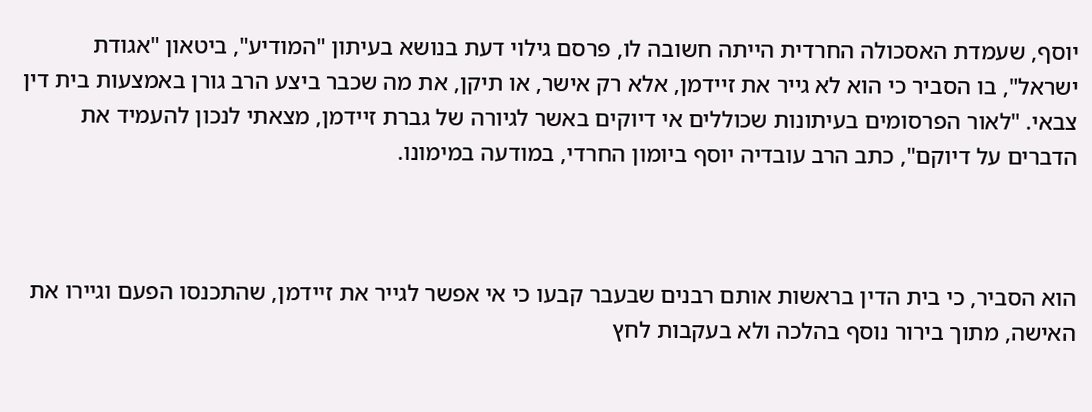יוסף, שעמדת האסכולה החרדית הייתה חשובה לו, פרסם גילוי דעת בנושא בעיתון "המודיע", ביטאון "אגודת ישראל", בו הסביר כי הוא לא גייר את זיידמן, אלא רק אישר, או תיקן, את מה שכבר ביצע הרב גורן באמצעות בית דין צבאי. "לאור הפרסומים בעיתונות שכוללים אי דיוקים באשר לגיורה של גברת זיידמן, מצאתי לנכון להעמיד את הדברים על דיוקם", כתב הרב עובדיה יוסף ביומון החרדי, במודעה במימונו.



הוא הסביר, כי בית הדין בראשות אותם רבנים שבעבר קבעו כי אי אפשר לגייר את זיידמן, שהתכנסו הפעם וגיירו את האישה, מתוך בירור נוסף בהלכה ולא בעקבות לחץ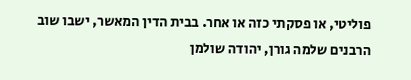פוליטי, או פסקתי כזה או אחר. בבית הדין המאשר, ישבו שוב הרבנים שלמה גורן, יהודה שולמן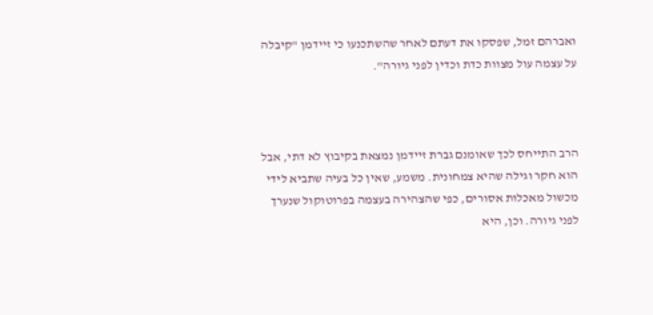ואברהם זמל, שפסקו את דעתם לאחר שהשתכנעו כי זיידמן "קיבלה על עצמה עול מצוות כדת וכדין לפני גיורה".



הרב התייחס לכך שאומנם גברת זיידמן נמצאת בקיבוץ לא דתי, אבל הוא חקר וגילה שהיא צמחונית. משמע, שאין כל בעיה שתביא לידי מכשול מאכלות אסורים, כפי שהצהירה בעצמה בפרוטוקול שנערך לפני גיורה. וכן, היא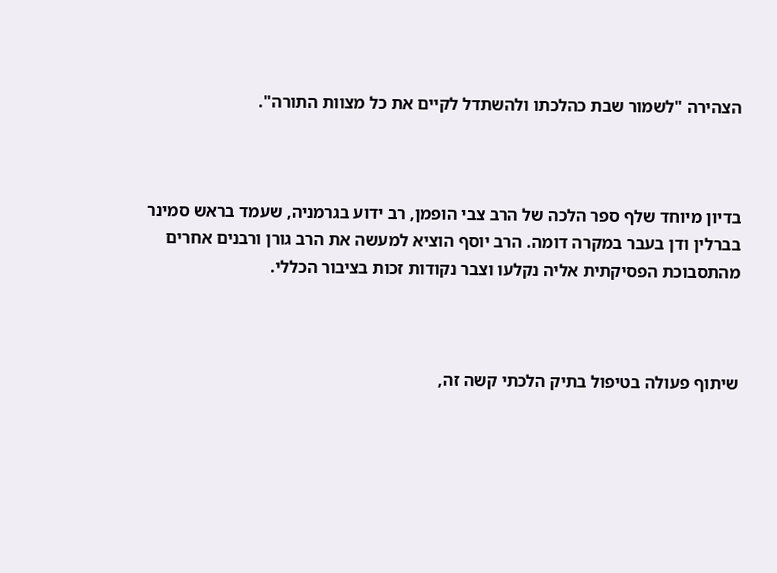הצהירה "לשמור שבת כהלכתו ולהשתדל לקיים את כל מצוות התורה".



בדיון מיוחד שלף ספר הלכה של הרב צבי הופמן, רב ידוע בגרמניה, שעמד בראש סמינר בברלין ודן בעבר במקרה דומה. הרב יוסף הוציא למעשה את הרב גורן ורבנים אחרים מהתסבוכת הפסיקתית אליה נקלעו וצבר נקודות זכות בציבור הכללי.



שיתוף פעולה בטיפול בתיק הלכתי קשה זה,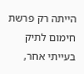הייתה רק פרשת חימום לתיק בעייתי אחר,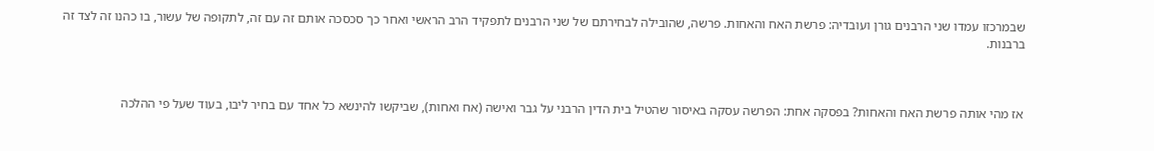שבמרכזו עמדו שני הרבנים גורן ועובדיה: פרשת האח והאחות. פרשה, שהובילה לבחירתם של שני הרבנים לתפקיד הרב הראשי ואחר כך סכסכה אותם זה עם זה, לתקופה של עשור, בו כהנו זה לצד זה ברבנות.



אז מהי אותה פרשת האח והאחות? בפסקה אחת: הפרשה עסקה באיסור שהטיל בית הדין הרבני על גבר ואישה (אח ואחות), שביקשו להינשא כל אחד עם בחיר ליבו, בעוד שעל פי ההלכה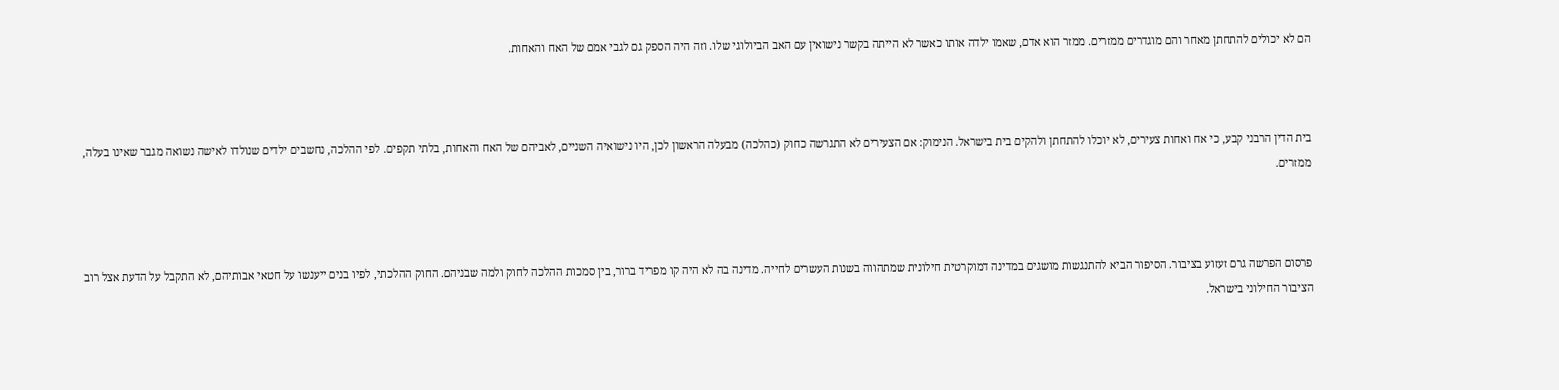הם לא יכולים להתחתן מאחר והם מוגדרים ממזרים. ממזר הוא אדם, שאמו ילדה אותו כאשר לא הייתה בקשר נישואין עם האב הביולוגי שלו. וזה היה הספק גם לגבי אמם של האח והאחות.



בית הדין הרבני קבע, כי אח ואחות צעירים, לא יוכלו להתחתן ולהקים בית בישראל. הנימוק: אם הצעירים לא התגרשה כחוק (כהלכה) מבעלה הראשון לכן, היו נישואיה השניים, לאביהם של האח והאחות, בלתי תקפים. לפי ההלכה, נחשבים ילדים שנולדו לאישה נשואה מגבר שאינו בעלה, ממזרים.



פרסום הפרשה גרם זעזוע בציבור. הסיפור הביא להתנגשות מושגים במדינה דמוקרטית חילונית שמתהווה בשנות העשרים לחייה. מדינה בה לא היה קו מפריד ברור, בין סמכות ההלכה לחוק ולמה שבניהם. החוק ההלכתי, לפיו בנים ייענשו על חטאי אבותיהם, לא התקבל על הדעת אצל רוב הציבור החילוני בישראל.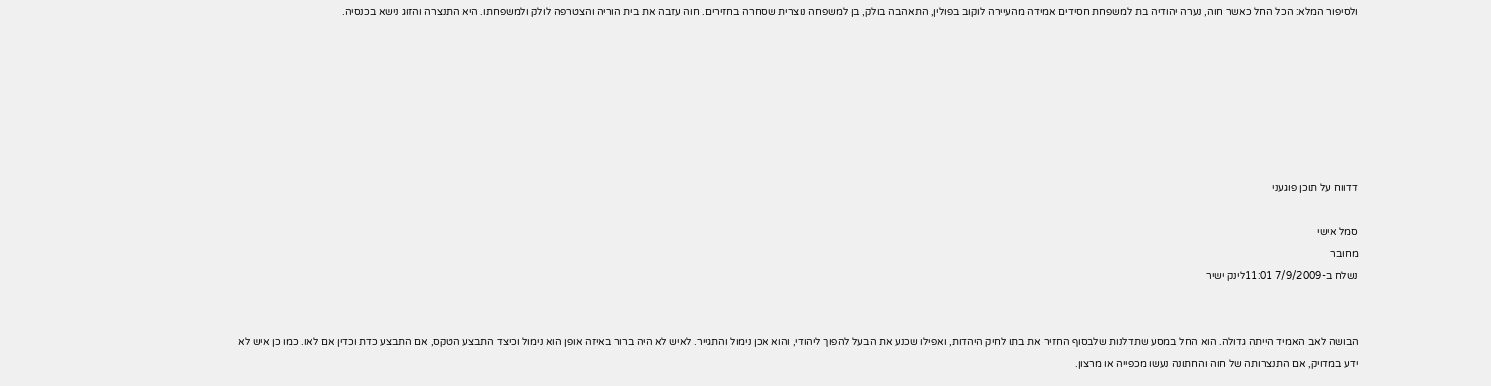ולסיפור המלא: הכל החל כאשר חוה, נערה יהודיה בת למשפחת חסידים אמידה מהעיירה לוקוב בפולין, התאהבה בולק, בן למשפחה נוצרית שסחרה בחזירים. חוה עזבה את בית הוריה והצטרפה לולק ולמשפחתו. היא התנצרה והזוג נישא בכנסיה.







דדווח על תוכן פוגעני

סמל אישי
מחובר
נשלח ב-7/9/2009 11:01לינק ישיר


הבושה לאב האמיד הייתה גדולה. הוא החל במסע שתדלנות שלבסוף החזיר את בתו לחיק היהדות, ואפילו שכנע את הבעל להפוך ליהודי, והוא אכן נימול והתגייר. לאיש לא היה ברור באיזה אופן הוא נימול וכיצד התבצע הטקס, אם התבצע כדת וכדין אם לאו. כמו כן איש לא ידע במדויק, אם התנצרותה של חוה והחתונה נעשו מכפייה או מרצון.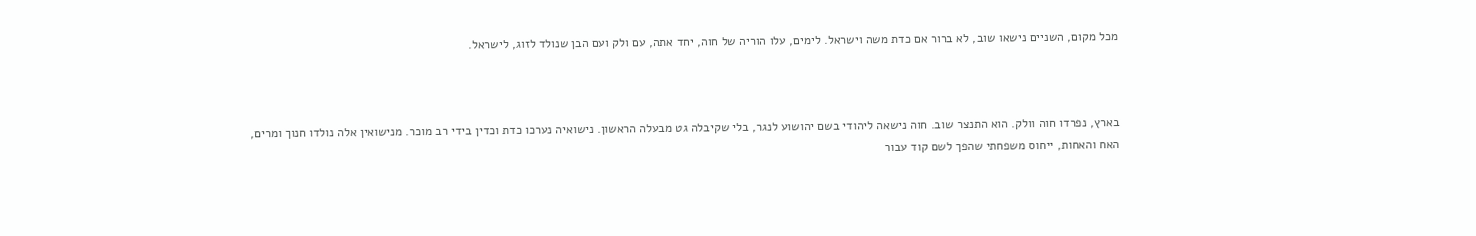מכל מקום, השניים נישאו שוב, לא ברור אם כדת משה וישראל. לימים, עלו הוריה של חוה, יחד אתה, עם ולק ועם הבן שנולד לזוג, לישראל.



בארץ, נפרדו חוה וולק. הוא התנצר שוב. חוה נישאה ליהודי בשם יהושוע לנגר, בלי שקיבלה גט מבעלה הראשון. נישואיה נערכו כדת וכדין בידי רב מוכר. מנישואין אלה נולדו חנוך ומרים, האח והאחות, ייחוס משפחתי שהפך לשם קוד עבור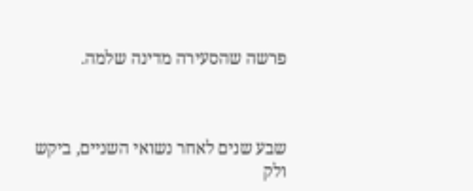פרשה שהסעירה מדינה שלמה.



שבע שנים לאחר נשואי השניים, ביקש ולק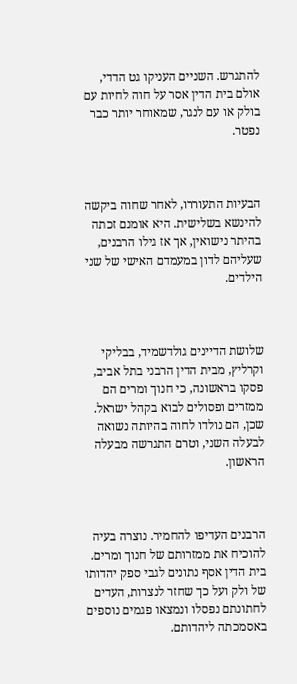להתגרש. השניים העניקו גט הדדי, אולם בית הדין אסר על חוה לחיות עם בולק או עם לנגר, שמאוחר יותר כבר נפטר.



הבעיות התעוררו, לאחר שחוה ביקשה להינשא בשלישית. היא אומנם זכתה בהיתר נישואין, אך אז גילו הרבנים, שעליהם לדון במעמדם האישי של שני הילדים.



שלושת הדיינים גולדשמיד, בבליקי וקרליץ, מבית הדין הרבני בתל אביב, פסקו בראשונה, כי חנוך ומרים הם ממזרים ופסולים לבוא בקהל ישראל. שכן, הם נולדו לחוה בהיותה נשואה לבעלה השני, וטרם התגרשה מבעלה הראשון.



הרבנים העדיפו להחמיר. נוצרה בעיה להוכיח את ממזרותם של חנוך ומרים. בית הדין אסף נתונים לגבי ספק יהדותו של ולק ועל כך שחזר לנצרות, העדים לחתונתם נפסלו ונמצאו פגמים נוספים באסמכתה ליהדותם.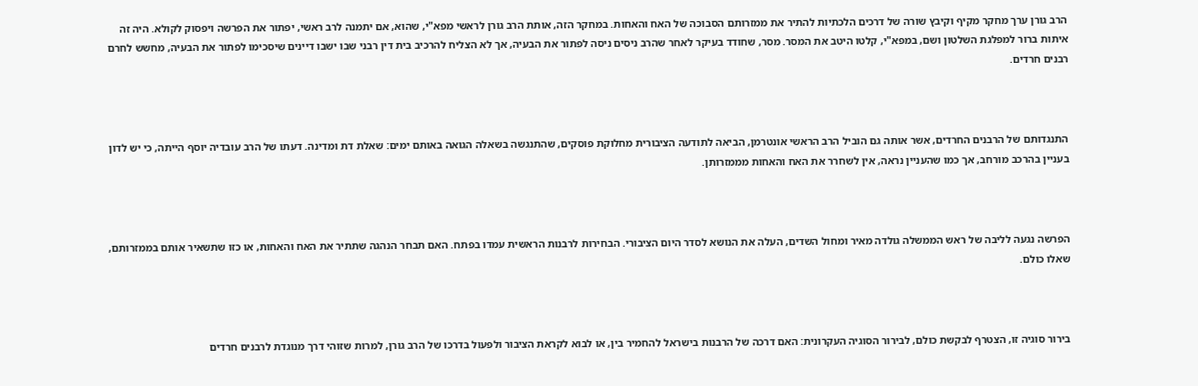הרב גורן ערך מחקר מקיף וקיבץ שורה של דרכים הלכתיות להתיר את ממזרותם הסבוכה של האח והאחות. במחקר הזה, אותת הרב גורן לראשי מפא"י, שהוא, אם יתמנה לרב ראשי, יפתור את הפרשה ויפסוק לקולא. היה זה איתות ברור למפלגת השלטון ושם, במפא"י, קלטו היטב את המסר. מסר, שחודד בעיקר לאחר שהרב ניסים ניסה לפתור את הבעיה, אך לא הצליח להרכיב בית דין רבני שבו ישבו דיינים שיסכימו לפתור את הבעיה, מחשש לחרם רבנים חרדים.



התנגדותם של הרבנים החרדים, אשר אותה גם הוביל הרב הראשי אונטרמן, הביאה לתודעה הציבורית מחלוקת פוסקים, שהתנגשה בשאלה הגואה באותם ימים: שאלת דת ומדינה. דעתו של הרב עובדיה יוסף הייתה, כי יש לדון בעניין בהרכב מורחב, אך כמו שהעניין נראה, אין לשחרר את האח והאחות מממזרותן.



הפרשה נגעה לליבה של ראש הממשלה גולדה מאיר ומחול השדים, העלה את הנושא לסדר היום הציבורי. הבחירות לרבנות הראשית עמדו בפתח. האם תבחר הנהגה שתתיר את האח והאחות, או כזו שתשאיר אותם בממזרותם, שאלו כולם.



בירור סוגיה זו, הצטרף לבקשת כולם, לבירור הסוגיה העקרונית: האם דרכה של הרבנות בישראל להחמיר בין, או לבוא לקראת הציבור ולפעול בדרכו של הרב גורן, למרות שזוהי דרך מנוגדת לרבנים חרדים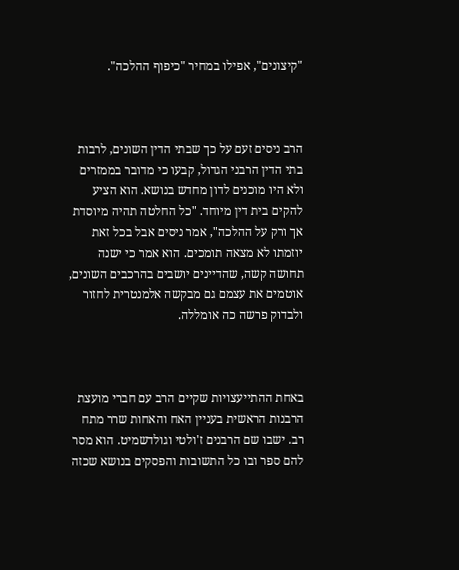"קיצונים", אפילו במחיר "כיפוף ההלכה".



הרב ניסים זעם על כך שבתי הדין השונים, לרבות בתי הדין הרבני הגדול, קבעו כי מדובר בממזרים ולא היו מוכנים לדון מחדש בנושא. הוא הציע להקים בית דין מיוחד. "כל החלטה תהיה מיוסדת אך ורק על ההלכה", אמר ניסים אבל בכל זאת יוזמתו לא מצאה תומכים. הוא אמר כי ישנה תחושה קשה, שהדיינים יושבים בהרכבים השונים, אוטמים את עצמם גם מבקשה אלמנטרית לחזור ולבדוק פרשה כה אומללה.



באחת ההתייעצויות שקיים הרב עם חברי מועצת הרבנות הראשית בעניין האח והאחות שרר מתח רב. ישבו שם הרבנים ז'ולטי וגולדשמיט. הוא מסר להם ספר ובו כל התשובות והפסקים בנושא שכזה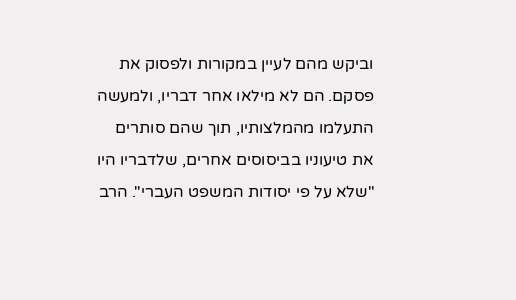וביקש מהם לעיין במקורות ולפסוק את פסקם. הם לא מילאו אחר דבריו, ולמעשה התעלמו מהמלצותיו, תוך שהם סותרים את טיעוניו בביסוסים אחרים, שלדבריו היו "שלא על פי יסודות המשפט העברי". הרב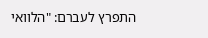התפרץ לעברם: "הלוואי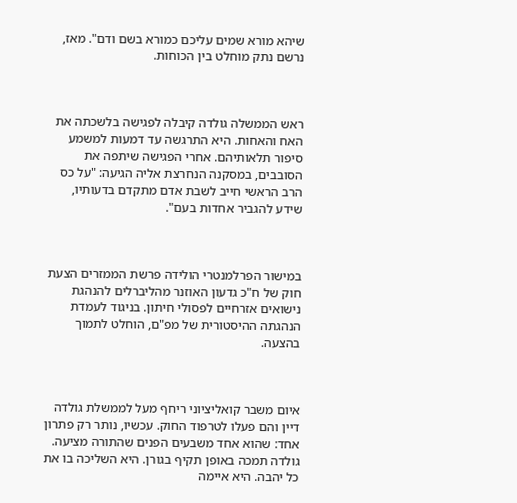שיהא מורא שמים עליכם כמורא בשם ודם". מאז, נרשם נתק מוחלט בין הכוחות.



ראש הממשלה גולדה קיבלה לפגישה בלשכתה את האח והאחות. היא התרגשה עד דמעות למשמע סיפור תלאותיהם. אחרי הפגישה שיתפה את הסובבים, במסקנה הנחרצת אליה הגיעה: "על כס הרב הראשי חייב לשבת אדם מתקדם בדעותיו, שידע להגביר אחדות בעם".



במישור הפרלמנטרי הולידה פרשת הממזרים הצעת חוק של ח"כ גדעון האוזנר מהליברלים להנהגת נישואים אזרחיים לפסולי חיתון. בניגוד לעמדת הנהגתה ההיסטורית של מפ"ם, הוחלט לתמוך בהצעה.



איום משבר קואליציוני ריחף מעל לממשלת גולדה דיין והם פעלו לטרפוד החוק. עכשיו, נותר רק פתרון אחד: שהוא אחד משבעים הפנים שהתורה מציעה. גולדה תמכה באופן תקיף בגורן. היא השליכה בו את כל יהבה. היא איימה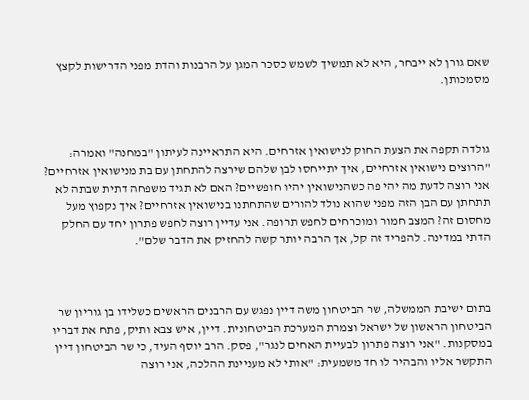שאם גורן לא ייבחר, היא לא תמשיך לשמש כסכר המגן על הרבנות והדת מפני הדרישות לקצץ מסמכותן.



גולדה תקפה את הצעת החוק לנישואין אזרחים. היא התראיינה לעיתון "במחנה" ואמרה: "הרוצים נישואין אזרחיים, איך יתייחסו לבן שלהם שירצה להתחתן עם בת מנישואין אזרחיים? אני רוצה לדעת מה יהי פה כשהנישואין יהיו חופשיים? האם לא תגיד משפחה דתית שבתה לא תתחתן עם הבן הזה מפני שהוא נולד להורים שהתחתנו בנישואין אזרחיים? איך נקפוץ מעל מחסום זה? המצב חמור ומוכרחים לחפש תרופה. אני עדיין רוצה לחפש פתרון יחד עם החלק הדתי במדינה. להפריד זה קל, אך הרבה יותר קשה להחזיק את הדבר שלם".



בתום ישיבת הממשלה, שר הביטחון משה דיין נפגש עם הרבנים הראשים כשלידו בן גוריון שר הביטחון הראשון של ישראל וצמרת המערכת הביטחונית. דיין, איש צבא ותיק, פתח את דבריו במסקנות. "אני רוצה פתרון לבעיית האחים לנגר", פסק. הרב יוסף העיד, כי שר הביטחון דיין התקשר אליו והבהיר לו חד משמעית: "אותי לא מעניינת ההלכה, אני רוצה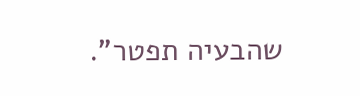שהבעיה תפטר".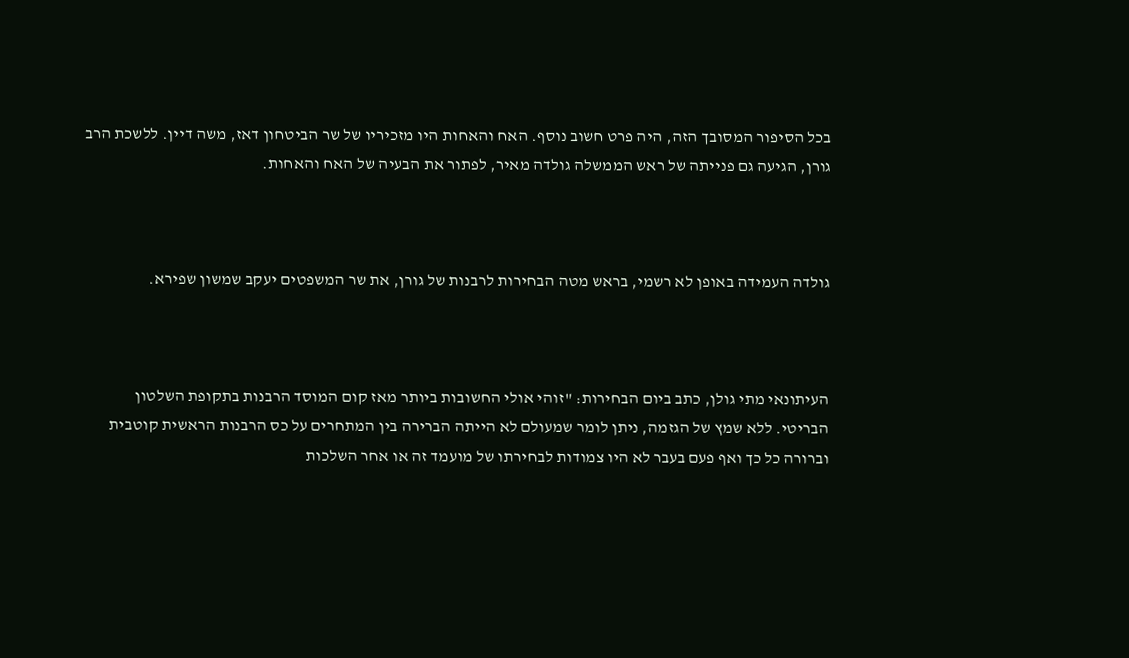בכל הסיפור המסובך הזה, היה פרט חשוב נוסף. האח והאחות היו מזכיריו של שר הביטחון דאז, משה דיין. ללשכת הרב גורן, הגיעה גם פנייתה של ראש הממשלה גולדה מאיר, לפתור את הבעיה של האח והאחות.



גולדה העמידה באופן לא רשמי, בראש מטה הבחירות לרבנות של גורן, את שר המשפטים יעקב שמשון שפירא.



העיתונאי מתי גולן, כתב ביום הבחירות: "זוהי אולי החשובות ביותר מאז קום המוסד הרבנות בתקופת השלטון הבריטי. ללא שמץ של הגזמה, ניתן לומר שמעולם לא הייתה הברירה בין המתחרים על כס הרבנות הראשית קוטבית וברורה כל כך ואף פעם בעבר לא היו צמודות לבחירתו של מועמד זה או אחר השלכות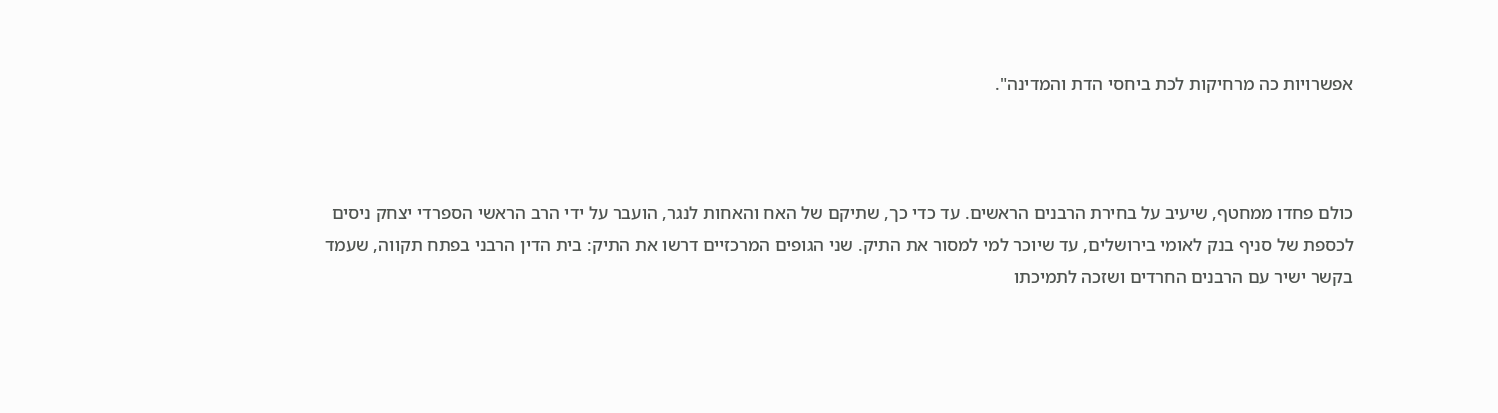אפשרויות כה מרחיקות לכת ביחסי הדת והמדינה".



כולם פחדו ממחטף, שיעיב על בחירת הרבנים הראשים. עד כדי כך, שתיקם של האח והאחות לנגר, הועבר על ידי הרב הראשי הספרדי יצחק ניסים לכספת של סניף בנק לאומי בירושלים, עד שיוכר למי למסור את התיק. שני הגופים המרכזיים דרשו את התיק: בית הדין הרבני בפתח תקווה, שעמד בקשר ישיר עם הרבנים החרדים ושזכה לתמיכתו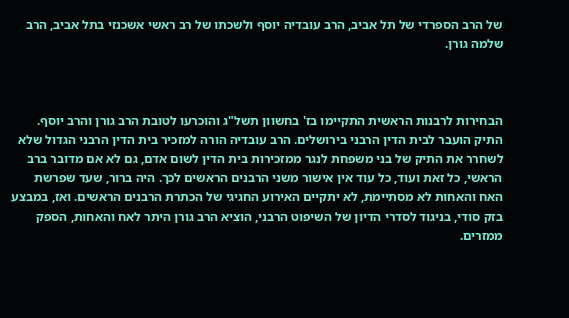של הרב הספרדי של תל אביב, הרב עובדיה יוסף ולשכתו של רב ראשי אשכנזי בתל אביב, הרב שלמה גורן.



הבחירות לרבנות הראשית התקיימו בז' בחשוון תשל"ג והוכרעו לטובת הרב גורן והרב יוסף. התיק הועבר לבית הדין הרבני בירושלים. הרב עובדיה הורה למזכיר בית הדין הרבני הגדול שלא לשחרר את התיק של בני משפחת לנגר ממזכירות בית הדין לשום אדם, גם לא אם מדובר ברב הראשי, כל זאת ועוד, כל עוד אין אישור משני הרבנים הראשים לכך. היה ברור, שעד שפרשת האח והאחות לא מסתיימת, לא יתקיים האירוע החגיגי של הכתרת הרבנים הראשים. ואז, במבצע בזק סודי, בניגוד לסדרי הדיון של השיפוט הרבני, הוציא הרב גורן היתר לאח והאחות, הספק ממזרים.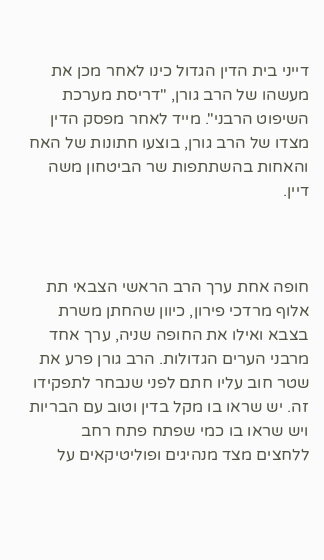דייני בית הדין הגדול כינו לאחר מכן את מעשהו של הרב גורן, "דריסת מערכת השיפוט הרבני". מייד לאחר מפסק הדין מצדו של הרב גורן, בוצעו חתונות של האח והאחות בהשתתפות שר הביטחון משה דיין.



חופה אחת ערך הרב הראשי הצבאי תת אלוף מרדכי פירון, כיוון שהחתן משרת בצבא ואילו את החופה שניה, ערך אחד מרבני הערים הגדולות. הרב גורן פרע את שטר חוב עליו חתם לפני שנבחר לתפקידו זה. יש שראו בו מקל בדין וטוב עם הבריות ויש שראו בו כמי שפתח פתח רחב ללחצים מצד מנהיגים ופוליטיקאים על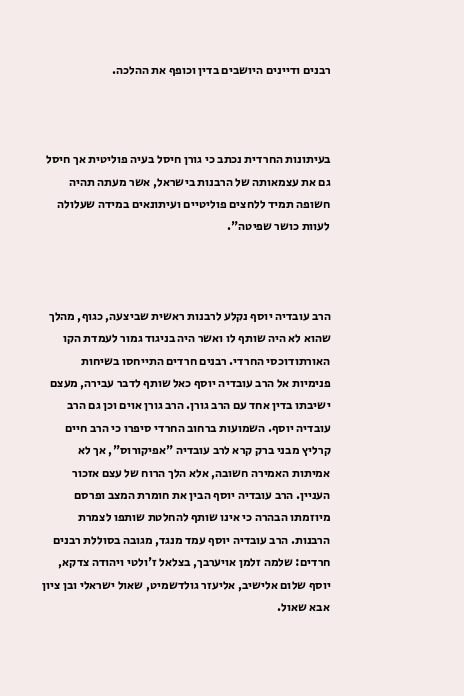רבנים ודיינים היושבים בדין וכופף את ההלכה.



בעיתונות החרדית נכתב כי גורן חיסל בעיה פוליטית אך חיסל גם את עצמאותה של הרבנות בישראל, אשר מעתה תהיה חשופה תמיד ללחצים פוליטיים ועיתונאים במידה שעלולה לעוות כושר שפיטה".



הרב עובדיה יוסף נקלע לרבנות ראשית שביצעה, כגוף, מהלך שהוא לא היה שותף לו ואשר היה בניגוד גמור לעמדת הקו האורתודוכסי החרדי. רבנים חרדים התייחסו בשיחות פנימיות אל הרב עובדיה יוסף כאל שותף לדבר עבירה, מעצם ישיבתו בדין אחד עם הרב גורן. הרב גורן אוים וכן גם הרב עובדיה יוסף. השמועות ברחוב החרדי סיפרו כי הרב חיים קרליץ מבני ברק קרא לרב עובדיה "אפיקורוס", אך לא אמיתות האמירה חשובה, אלא הלך הרוח של עצם אזכור העניין. הרב עובדיה יוסף הבין את חומרת המצב ופרסם מיוזמתו הבהרה כי אינו שותף להחלטת שותפו לצמרת הרבנות. הרב עובדיה יוסף עמד מנגד, מגובה בסוללת רבנים חרדים: שלמה זלמן אויערבך, בצלאל ז'ולטי ויהודה צדקא, יוסף שלום אלישיב, אליעזר גולדשמיט, שאול ישראלי ובן ציון אבא שאול.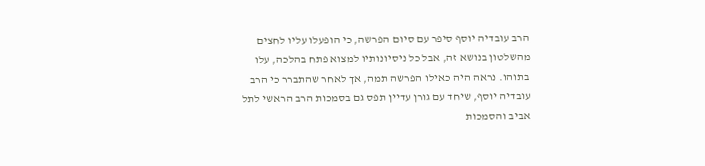הרב עובדיה יוסף סיפר עם סיום הפרשה, כי הופעלו עליו לחצים מהשלטון בנושא זה, אבל כל ניסיונותיו למצוא פתח בהלכה, עלו בתוהו. נראה היה כאילו הפרשה תמה, אך לאחר שהתברר כי הרב עובדיה יוסף, שיחד עם גורן עדיין תפס גם בסמכות הרב הראשי לתל אביב והסמכות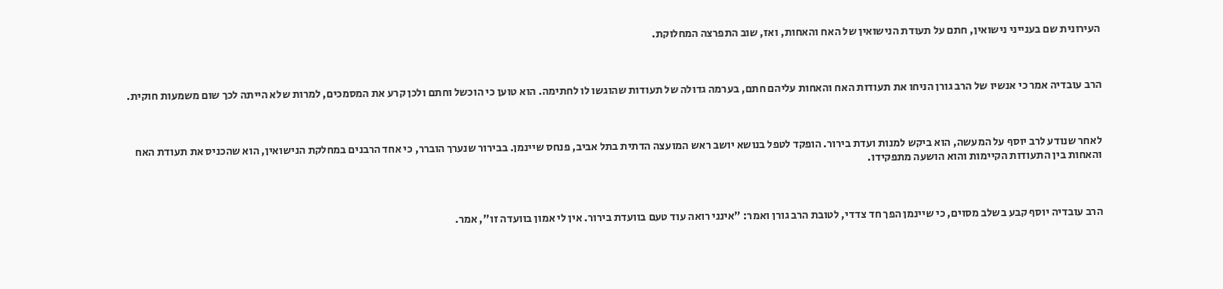העירונית שם בענייני נישואין, חתם על תעודת הנישואין של האח והאחות, ואז, שוב התפרצה המחלוקת.



הרב עובדיה אמר כי אנשיו של הרב גורן הניחו את תעודות האח והאחות עליהם חתם, בערמה גדולה של תעודות שהוגשו לו לחתימה. הוא טוען כי הוכשל וחתם ולכן קרע את המסמכים, למרות שלא הייתה לכך שום משמעות חוקית.



לאחר שנודע לרב יוסף על המעשה, הוא ביקש למנות ועדת בירור. הופקד לטפל בנושא יושב ראש המועצה הדתית בתל אביב, פנחס שיינמן. בבירור שנערך הוברר, כי אחד הרבנים במחלקת הנישואין, הוא שהכניס את תעודת האח והאחות בין התעודות הקיימות והוא הושעה מתפקידו.



הרב עובדיה יוסף קבע בשלב מסוים, כי שיינמן הפך חד צדדי, לטובת הרב גורן ואמר: "אינני רואה עוד טעם בוועדת בירור. אין לי אמון בוועדה זו", אמר.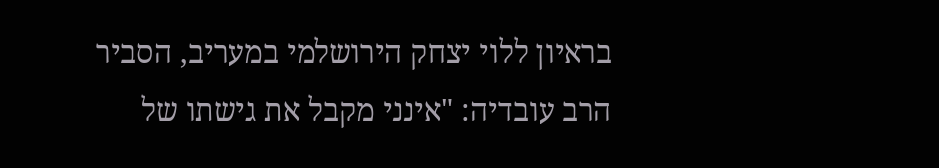בראיון ללוי יצחק הירושלמי במעריב, הסביר הרב עובדיה: "אינני מקבל את גישתו של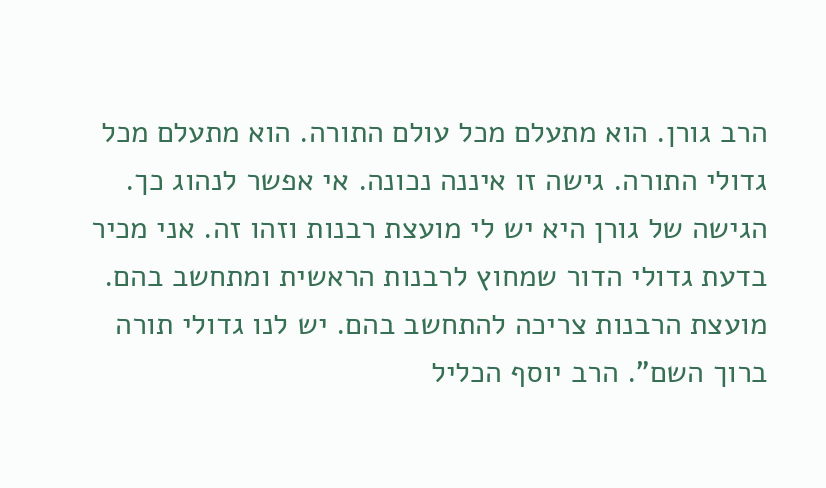הרב גורן. הוא מתעלם מכל עולם התורה. הוא מתעלם מכל גדולי התורה. גישה זו איננה נכונה. אי אפשר לנהוג כך. הגישה של גורן היא יש לי מועצת רבנות וזהו זה. אני מכיר בדעת גדולי הדור שמחוץ לרבנות הראשית ומתחשב בהם. מועצת הרבנות צריכה להתחשב בהם. יש לנו גדולי תורה ברוך השם". הרב יוסף הכליל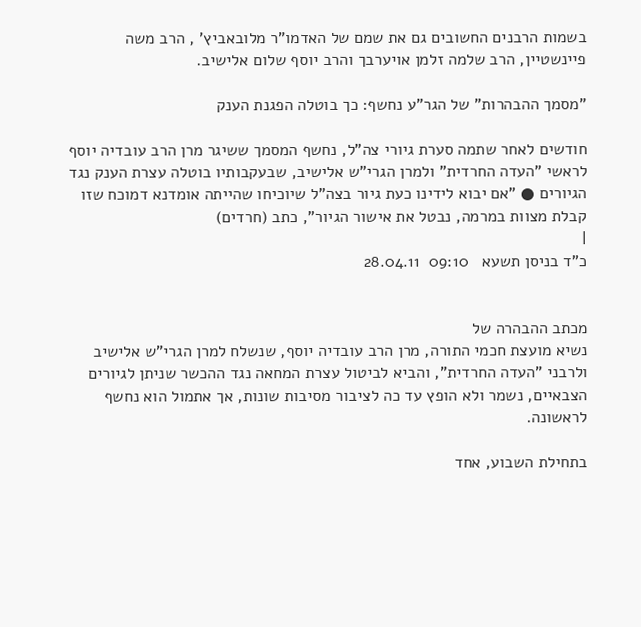בשמות הרבנים החשובים גם את שמם של האדמו"ר מלובאביץ' , הרב משה פיינשטיין, הרב שלמה זלמן אויערבך והרב יוסף שלום אלישיב.

"מסמך ההבהרות" של הגר"ע נחשף: כך בוטלה הפגנת הענק

חודשים לאחר שתמה סערת גיורי צה"ל, נחשף המסמך ששיגר מרן הרב עובדיה יוסף לראשי "העדה החרדית" ולמרן הגרי"ש אלישיב, שבעקבותיו בוטלה עצרת הענק נגד הגיורים ● "אם יבוא לידינו כעת גיור בצה"ל שיוכיחו שהייתה אומדנא דמוכח שזו קבלת מצוות במרמה, נבטל את אישור הגיור", כתב (חרדים)
|
כ"ד בניסן תשעא   09:10  28.04.11


מכתב ההבהרה של
נשיא מועצת חכמי התורה, מרן הרב עובדיה יוסף, שנשלח למרן הגרי"ש אלישיב ולרבני "העדה החרדית", והביא לביטול עצרת המחאה נגד ההכשר שניתן לגיורים הצבאיים, נשמר ולא הופץ עד כה לציבור מסיבות שונות, אך אתמול הוא נחשף לראשונה.

בתחילת השבוע, אחד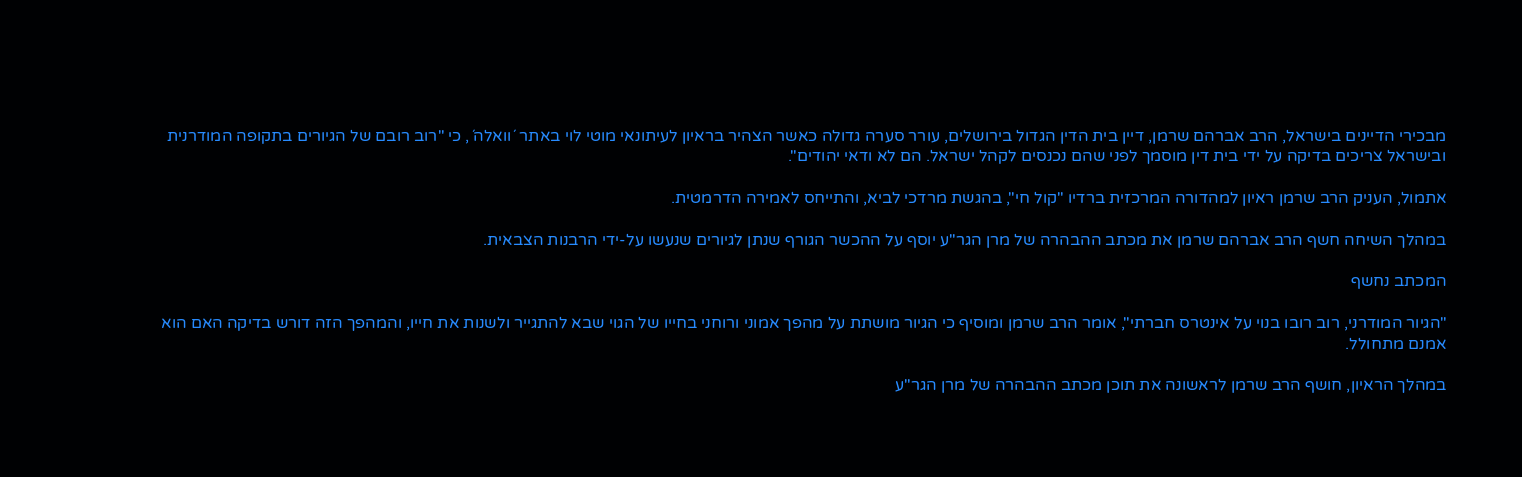מבכירי הדיינים בישראל, הרב אברהם שרמן, דיין בית הדין הגדול בירושלים, עורר סערה גדולה כאשר הצהיר בראיון לעיתונאי מוטי לוי באתר ´וואלה´, כי "רוב רובם של הגיורים בתקופה המודרנית ובישראל צריכים בדיקה על ידי בית דין מוסמך לפני שהם נכנסים לקהל ישראל. הם לא ודאי יהודים".

אתמול, העניק הרב שרמן ראיון למהדורה המרכזית ברדיו "קול חי", בהגשת מרדכי לביא, והתייחס לאמירה הדרמטית.

במהלך השיחה חשף הרב אברהם שרמן את מכתב ההבהרה של מרן הגר"ע יוסף על ההכשר הגורף שנתן לגיורים שנעשו על-ידי הרבנות הצבאית.

המכתב נחשף

"הגיור המודרני, רוב רובו בנוי על אינטרס חברתי", אומר הרב שרמן ומוסיף כי הגיור מושתת על מהפך אמוני ורוחני בחייו של הגוי שבא להתגייר ולשנות את חייו, והמהפך הזה דורש בדיקה האם הוא אמנם מתחולל.

במהלך הראיון, חושף הרב שרמן לראשונה את תוכן מכתב ההבהרה של מרן הגר"ע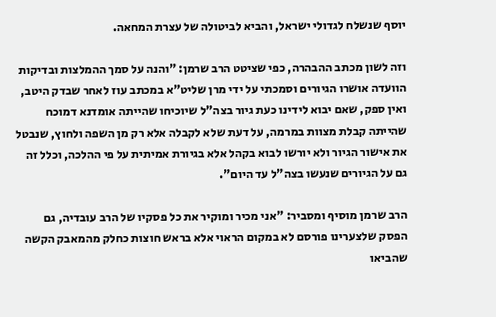יוסף שנשלח לגדולי ישראל, והביא לביטולה של עצרת המחאה.

וזה לשון מכתב ההבהרה, כפי שציטט הרב שרמן: "והנה על סמך ההמלצות ובדיקות הוועדה אושרו הגיורים וסמכתי על ידי מרן שליט"א במכתב עוז לאחר שבדק היטב, ואין ספק, שאם יבוא לידינו כעת גיור בצה"ל שיוכיחו שהייתה אומדנא דמוכח שהייתה קבלת מצוות במרמה, על דעת שלא לקבלה אלא רק מן השפה ולחוץ, שנבטל את אישור הגיור ולא יורשו לבוא בקהל אלא בגיורת אמיתית על פי ההלכה, וכלל זה גם על הגיורים שנעשו בצה"ל עד היום".

הרב שרמן מוסיף ומסביר: "אני מכיר ומוקיר את כל פסקיו של הרב עובדיה, גם הפסק שלצערינו פורסם לא במקום הראוי אלא בראש חוצות כחלק מהמאבק הקשה שהביאו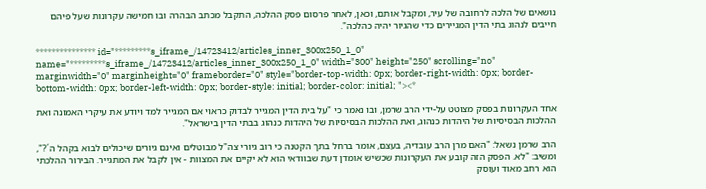נושאים של הלכה לרחובה של עיר, ומקבל אותם, וכאן, לאחר פרסום פסק ההלכה, התקבל מכתב הבהרה ובו חמישה עקרונות שעל פיהם חייבים לנהוג בתי הדין המגיירים כדי שהגיור יהיה כהלכה".

*************** id="*********s_iframe_/14723412/articles_inner_300x250_1_0" name="*********s_iframe_/14723412/articles_inner_300x250_1_0" width="300" height="250" scrolling="no" marginwidth="0" marginheight="0" frameborder="0" style="border-top-width: 0px; border-right-width: 0px; border-bottom-width: 0px; border-left-width: 0px; border-style: initial; border-color: initial; "><*

אחד העקרונות בפסק מצוטט על-ידי הרב שרמן, ובו נאמר כי "על בית הדין המגייר לבדוק כראוי אם המגייר למד ויודע את עיקרי האמונה ואת ההלכות הבסיסיות של היהדות כנהוג, ואת ההלכות הבסיסיות של היהדות כנהוג בבתי הדין בישראל".

הרב שרמן נשאל: "האם מרן הרב עובדיה, בעצם, אומר ברחל בתך הקטנה כי רוב גיורי צה"ל מבוטלים ואינם גיורים שיכולים לבוא בקהל ה´?", ומשיב: "לא. הפסק הזה קובע את העקרונות שכשיש אומדן דעת שבוודאי הוא לא יקיים את המצוות - אין לקבל את המתגייר. הבירור ההלכתי הוא רחב מאוד ועוסק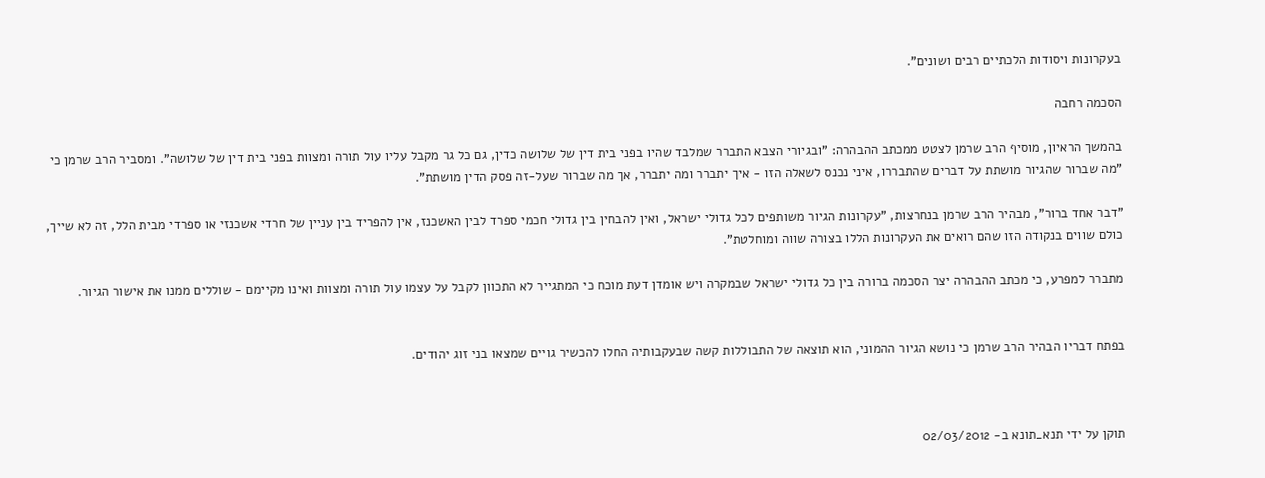בעקרונות ויסודות הלכתיים רבים ושונים".

הסכמה רחבה

בהמשך הראיון, מוסיף הרב שרמן לצטט ממכתב ההבהרה: "ובגיורי הצבא התברר שמלבד שהיו בפני בית דין של שלושה כדין, גם כל גר מקבל עליו עול תורה ומצוות בפני בית דין של שלושה". ומסביר הרב שרמן כי "מה שברור שהגיור מושתת על דברים שהתבררו, איני נכנס לשאלה הזו - איך יתברר ומה יתברר, אך מה שברור שעל-זה פסק הדין מושתת".

"דבר אחד ברור", מבהיר הרב שרמן בנחרצות, "עקרונות הגיור משותפים לכל גדולי ישראל, ואין להבחין בין גדולי חכמי ספרד לבין האשכנז, אין להפריד בין עניין של חרדי אשכנזי או ספרדי מבית הלל, זה לא שייך, כולם שווים בנקודה הזו שהם רואים את העקרונות הללו בצורה שווה ומוחלטת".

מתברר למפרע, כי מכתב ההבהרה יצר הסכמה ברורה בין כל גדולי ישראל שבמקרה ויש אומדן דעת מוכח כי המתגייר לא התכוון לקבל על עצמו עול תורה ומצוות ואינו מקיימם - שוללים ממנו את אישור הגיור.


בפתח דבריו הבהיר הרב שרמן כי נושא הגיור ההמוני, הוא תוצאה של התבוללות קשה שבעקבותיה החלו להכשיר גויים שמצאו בני זוג יהודים.



תוקן על ידי תנא_תונא ב- 02/03/2012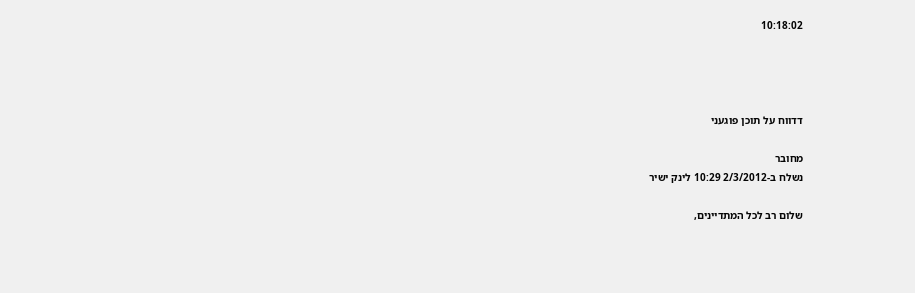10:18:02




דדווח על תוכן פוגעני

מחובר
נשלח ב-2/3/2012 10:29 לינק ישיר

שלום רב לכל המתדיינים,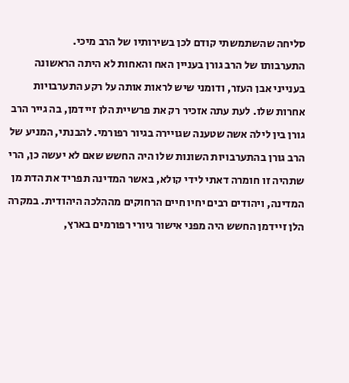סליחה שהשתמשתי קודם לכן בשירותיו של הרב מיכי.
התערבותו של הרב גורן בעניין האח והאחות לא היתה הראשונה בענייני אבן העזר, ודומני שיש לראות אותה על רקע התערבויות אחרות שלו. לעת עתה אזכיר רק את פרשיית הלן זיידמן, בה גייר הרב גורן בין לילה אשה שטענה שגויירה בגיור רפורמי. להבנתי, המניע של הרב גורן בהתערבויות השונות שלו היה החשש שאם לא יעשה כן, הרי שתהיה זו חומרה דאתי לידי קולא, באשר המדינה תפריד את הדת מן המדינה, ויהודים רבים יחיו חיים הרחוקים מההלכה היהודית. במקרה הלן זיידמן החשש היה מפני אישור גיורי רפורמים בארץ,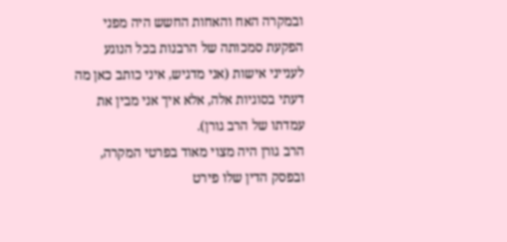ובמקרה האח והאחות החשש היה מפני הפקעת סמכותה של הרבנות בכל הנוגע לענייני אישות (אני מדגיש, איני כותב כאן מה דעתי בסוגיות אלה, אלא איך אני מבין את עמדתו של הרב גורן).
הרב גורן היה מצוי מאוד בפרטי המקרה, ובפסק הדין שלו פירט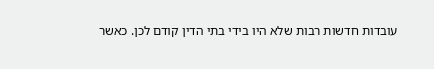עובדות חדשות רבות שלא היו בידי בתי הדין קודם לכן. כאשר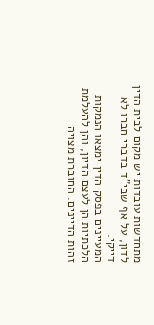מתחדשות עובדות יש מקום לבית הדין לדון, על אף שבי"ד בדברי חברו לא דייקי.
המעיינים בפסק הדין ימצאו הנמקות הלכתיות הן לעצם הדיון, והן להעלמת זהות הדיינים. החוברת מצויה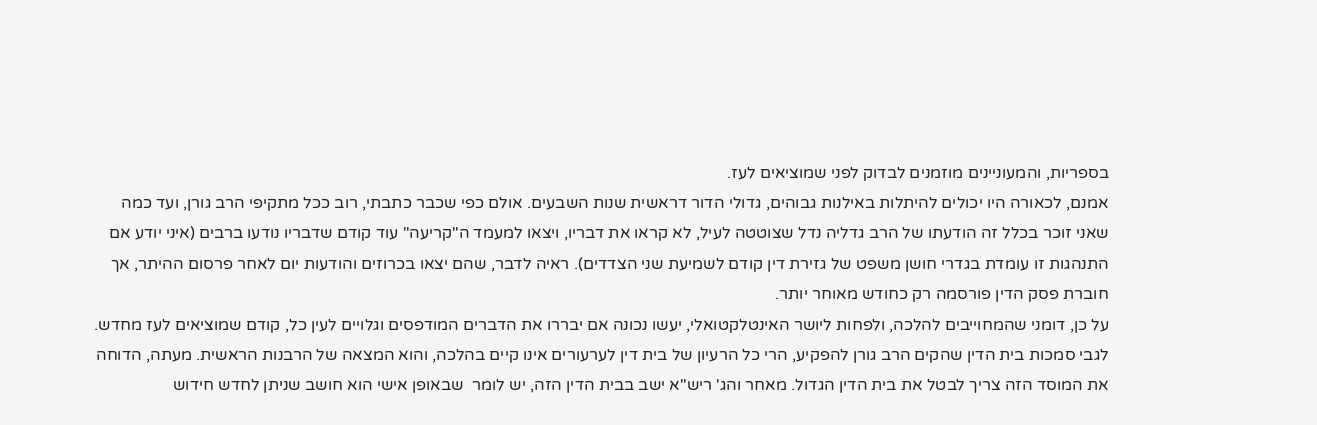בספריות, והמעוניינים מוזמנים לבדוק לפני שמוציאים לעז.
אמנם, לכאורה היו יכולים להיתלות באילנות גבוהים, גדולי הדור דראשית שנות השבעים. אולם כפי שכבר כתבתי, רוב ככל מתקיפי הרב גורן, ועד כמה שאני זוכר בכלל זה הודעתו של הרב גדליה נדל שצוטטה לעיל, לא קראו את דבריו, ויצאו למעמד ה"קריעה" עוד קודם שדבריו נודעו ברבים (איני יודע אם התנהגות זו עומדת בגדרי חושן משפט של גזירת דין קודם לשמיעת שני הצדדים). ראיה לדבר, שהם יצאו בכרוזים והודעות יום לאחר פרסום ההיתר, אך חוברת פסק הדין פורסמה רק כחודש מאוחר יותר.
על כן, דומני שהמחוייבים להלכה, ולפחות ליושר האינטלקטואלי, יעשו נכונה אם יבררו את הדברים המודפסים וגלויים לעין כל, קודם שמוציאים לעז מחדש.
לגבי סמכות בית הדין שהקים הרב גורן להפקיע, הרי כל הרעיון של בית דין לערעורים אינו קיים בהלכה, והוא המצאה של הרבנות הראשית. מעתה, הדוחה את המוסד הזה צריך לבטל את בית הדין הגדול. מאחר והג' ריש"א ישב בבית הדין הזה, יש לומר  שבאופן אישי הוא חושב שניתן לחדש חידוש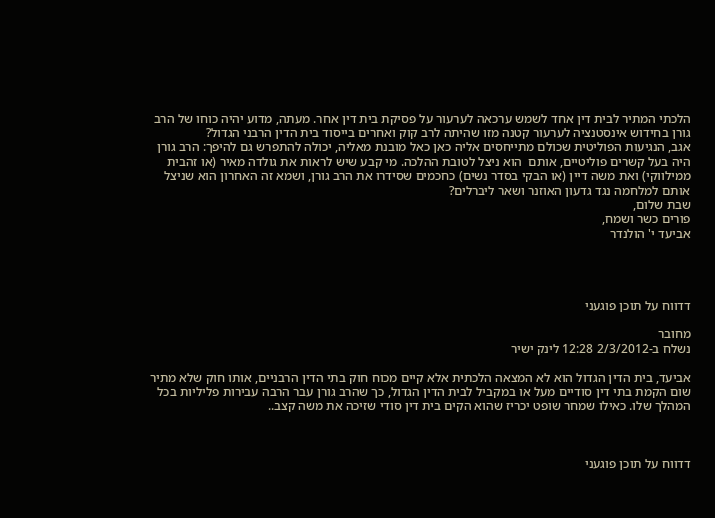הלכתי המתיר לבית דין אחד לשמש ערכאה לערעור על פסיקת בית דין אחר. מעתה, מדוע יהיה כוחו של הרב גורן בחידוש אינסטנציה לערעור קטנה מזו שהיתה לרב קוק ואחרים בייסוד בית הדין הרבני הגדול?
אגב, הנגיעות הפוליטית שכולם מתייחסים אליה כאן כאל מובנת מאליה, יכולה להתפרש גם להיפך: הרב גורן היה בעל קשרים פוליטיים, אותם  הוא ניצל לטובת ההלכה. מי קבע שיש לראות את גולדה מאיר (או זהבית ממילווקי) ואת משה דיין (או הבקי בסדר נשים) כחכמים שסידרו את הרב גורן, ושמא זה האחרון הוא שניצל אותם למלחמה נגד גדעון האוזנר ושאר ליברלים?
שבת שלום,
פורים כשר ושמח,
אביעד י' הולנדר




דדווח על תוכן פוגעני

מחובר
נשלח ב-2/3/2012 12:28 לינק ישיר

אביעד, בית הדין הגדול הוא לא המצאה הלכתית אלא קיים מכוח חוק בתי הדין הרבניים, אותו חוק שלא מתיר שום הקמת בתי דין סודיים מעל או במקביל לבית הדין הגדול, כך שהרב גורן עבר הרבה עבירות פליליות בכל המהלך שלו. כאילו שמחר שופט יכריז שהוא הקים בית דין סודי שזיכה את משה קצב..



דדווח על תוכן פוגעני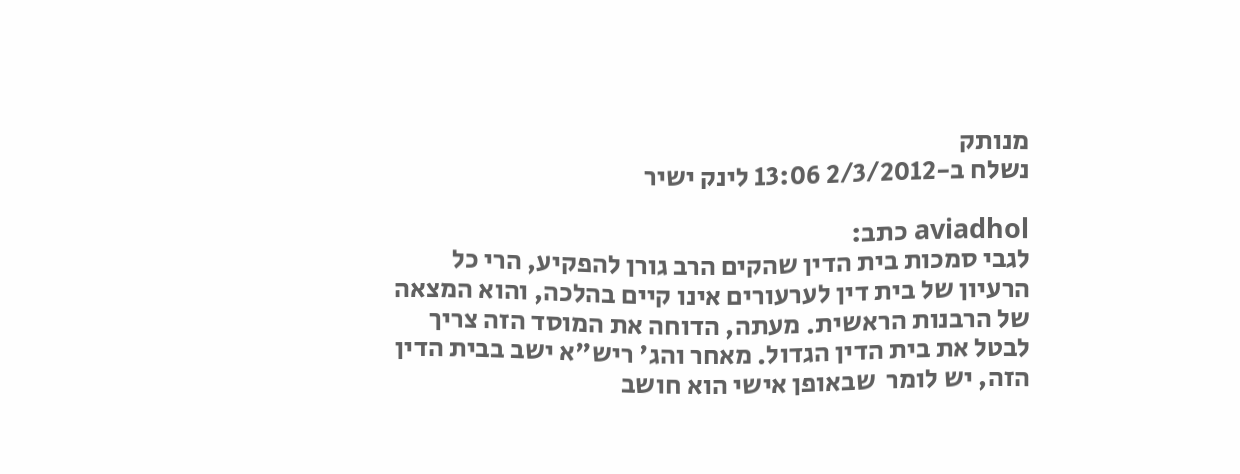מנותק
נשלח ב-2/3/2012 13:06 לינק ישיר

aviadhol כתב:
לגבי סמכות בית הדין שהקים הרב גורן להפקיע, הרי כל הרעיון של בית דין לערעורים אינו קיים בהלכה, והוא המצאה של הרבנות הראשית. מעתה, הדוחה את המוסד הזה צריך לבטל את בית הדין הגדול. מאחר והג' ריש"א ישב בבית הדין הזה, יש לומר  שבאופן אישי הוא חושב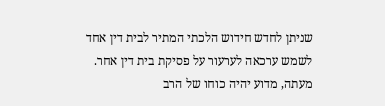שניתן לחדש חידוש הלכתי המתיר לבית דין אחד לשמש ערכאה לערעור על פסיקת בית דין אחר. מעתה, מדוע יהיה כוחו של הרב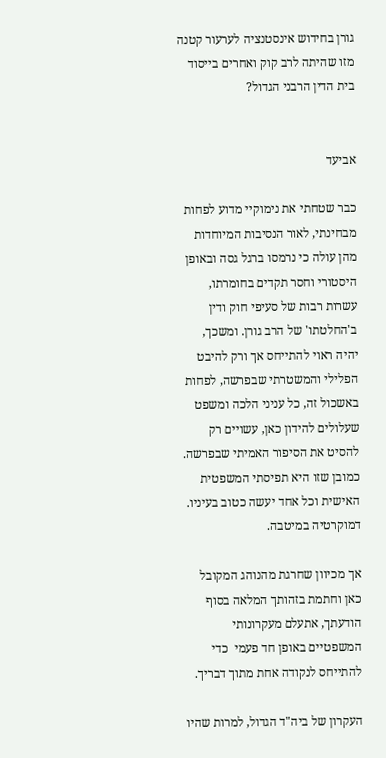גורן בחידוש אינסטנציה לערעור קטנה מזו שהיתה לרב קוק ואחרים בייסוד בית הדין הרבני הגדול?


אביעד

כבר שטחתי את נימוקיי מדוע לפחות מבחינתי, לאור הנסיבות המיוחדות מהן עולה כי נרמסו ברגל גסה ובאופן היסטורי וחסר תקדים בחומרתו, עשרות רבות של סעיפי חוק ודין ב'החלטתו' של הרב גורן. ומשכך, יהיה ראוי להתייחס אך ורק להיבט הפלילי והמשטרתי שבפרשה, לפחות באשכול זה, כל עניני הלכה ומשפט שעלולים להידון כאן, עשויים רק להסיט את הסיפור האמיתי שבפרשה. כמובן שזו היא תפיסתי המשפטית האישית וכל אחד יעשה כטוב בעיניו. דמוקרטיה במיטבה.

אך מכיוון שחרגת מהנוהג המקובל כאן וחתמת בזהותך המלאה בסוף הודעתך, אתעלם מעקרונותי המשפטיים באופן חד פעמי  כדי להתייחס לנקודה אחת מתוך דבריך.

העקרון של ביה"ד הגדול, למרות שהיו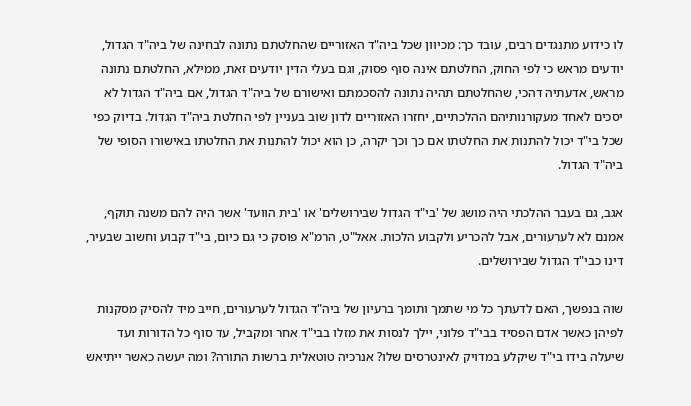לו כידוע מתנגדים רבים, עובד כך: מכיוון שכל ביה"ד האזוריים שהחלטתם נתונה לבחינה של ביה"ד הגדול, יודעים מראש כי לפי החוק, החלטתם אינה סוף פסוק, וגם בעלי הדין יודעים זאת, ממילא, החלטתם נתונה מראש, אדעתיה דהכי, שהחלטתם תהיה נתונה להסכמתם ואישורם של ביה"ד הגדול, אם ביה"ד הגדול לא יסכים לאחד מעקורנותיהם ההלכתיים, יחזרו האזוריים לדון שוב בעניין לפי החלטת ביה"ד הגדול. בדיוק כפי שכל בי"ד יכול להתנות את החלטתו אם כך וכך יקרה, כן הוא יכול להתנות את החלטתו באישורו הסופי של ביה"ד הגדול.

אגב, גם בעבר ההלכתי היה מושג של 'בי"ד הגדול שבירושלים' או 'בית הוועד' אשר היה להם משנה תוקף, אמנם לא לערעורים, אבל להכריע ולקבוע הלכות. אאל"ט, הרמ"א פוסק כי גם כיום, בי"ד קבוע וחשוב שבעיר, דינו כבי"ד הגדול שבירושלים.

שוה בנפשך, האם לדעתך כל מי שתמך ותומך ברעיון של ביה"ד הגדול לערעורים, חייב מיד להסיק מסקנות לפיהן כאשר אדם הפסיד בבי"ד פלוני, יילך לנסות את מזלו בבי"ד אחר ומקביל, עד סוף כל הדורות ועד שיעלה בידו בי"ד שיקלע במדויק לאינטרסים שלו? אנרכיה טוטאלית ברשות התורה? ומה יעשה כאשר ייתיאש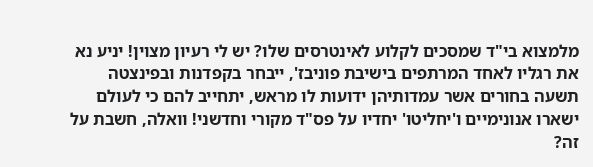מלמצוא בי"ד שמסכים לקלוע לאינטרסים שלו? יש לי רעיון מצוין! יניע נא את רגליו לאחד המרתפים בישיבת פוניבז', ייבחר בקפדנות ובפינצטה תשעה בחורים אשר עמדותיהן ידועות לו מראש, יתחייב להם כי לעולם ישארו אנונימיים ו'יחליטו' יחדיו על פס"ד מקורי וחדשני! וואלה, חשבת על זה?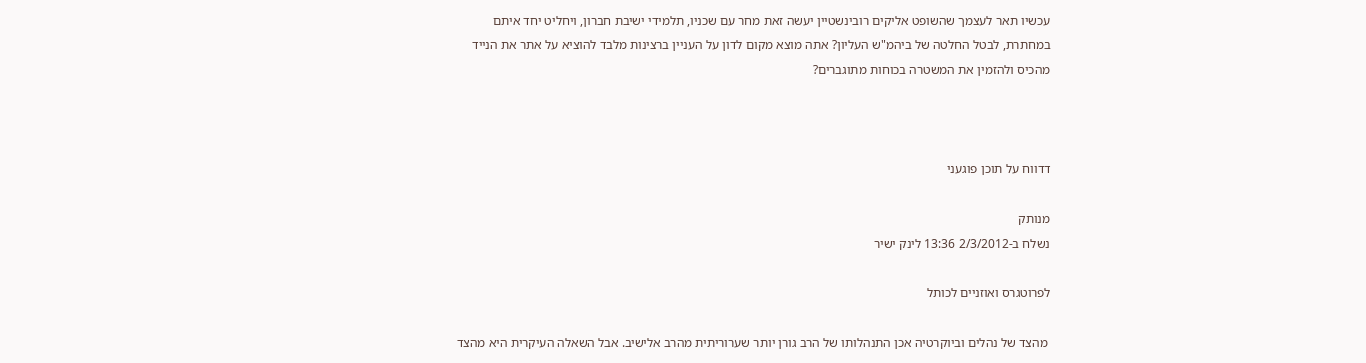עכשיו תאר לעצמך שהשופט אליקים רובינשטיין יעשה זאת מחר עם שכניו, תלמידי ישיבת חברון, ויחליט יחד איתם במחתרת, לבטל החלטה של ביהמ"ש העליון? אתה מוצא מקום לדון על העניין ברצינות מלבד להוציא על אתר את הנייד מהכיס ולהזמין את המשטרה בכוחות מתוגברים?



דדווח על תוכן פוגעני

מנותק
נשלח ב-2/3/2012 13:36 לינק ישיר

לפרוטגרס ואוזניים לכותל

 מהצד של נהלים וביוקרטיה אכן התנהלותו של הרב גורן יותר שערוריתית מהרב אלישיב. אבל השאלה העיקרית היא מהצד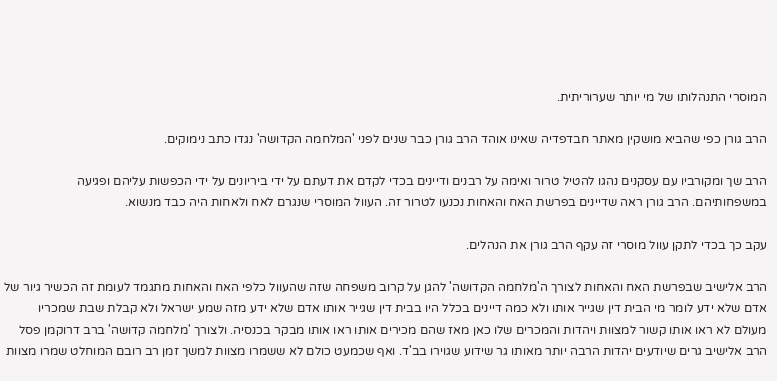המוסרי התנהלותו של מי יותר שערוריתית.

הרב גורן כפי שהביא מושקין מאתר חבדפדיה שאינו אוהד הרב גורן כבר שנים לפני 'המלחמה הקדושה' נגדו כתב נימוקים.

הרב שך ומקורביו עם עסקנים נהגו להטיל טרור ואימה על רבנים ודיינים בכדי לקדם את דעתם על ידי ביריונים על ידי הכפשות עליהם ופגיעה במשפחותיהם. הרב גורן ראה שדיינים בפרשת האח והאחות נכנעו לטרור זה. העוול המוסרי שנגרם לאח ולאחות היה כבד מנשוא.

עקב כך בכדי לתקן עוול מוסרי זה עקף הרב גורן את הנהלים.

הרב אלישיב שבפרשת האח והאחות לצורך ה'מלחמה הקדושה' להגן על קרוב משפחה שזה שהעוול כלפי האח והאחות מתגמד לעומת זה הכשיר גיור של אדם שלא ידע לומר מי הבית דין שגייר אותו ולא כמה דיינים בכלל היו בבית דין שגייר אותו אדם שלא ידע מזה שמע ישראל ולא קבלת שבת שמכריו מעולם לא ראו אותו קשור למצוות ויהדות והמכרים שלו כאן מאז שהם מכירים אותו ראו אותו מבקר בכנסיה. ולצורך 'מלחמה קדושה' ברב דרוקמן פסל הרב אלישיב גרים שיודעים יהדות הרבה יותר מאותו גר שידוע שגוירו בב'ד. ואף שכמעט כולם לא ששמרו מצוות למשך זמן רב רובם המוחלט שמרו מצוות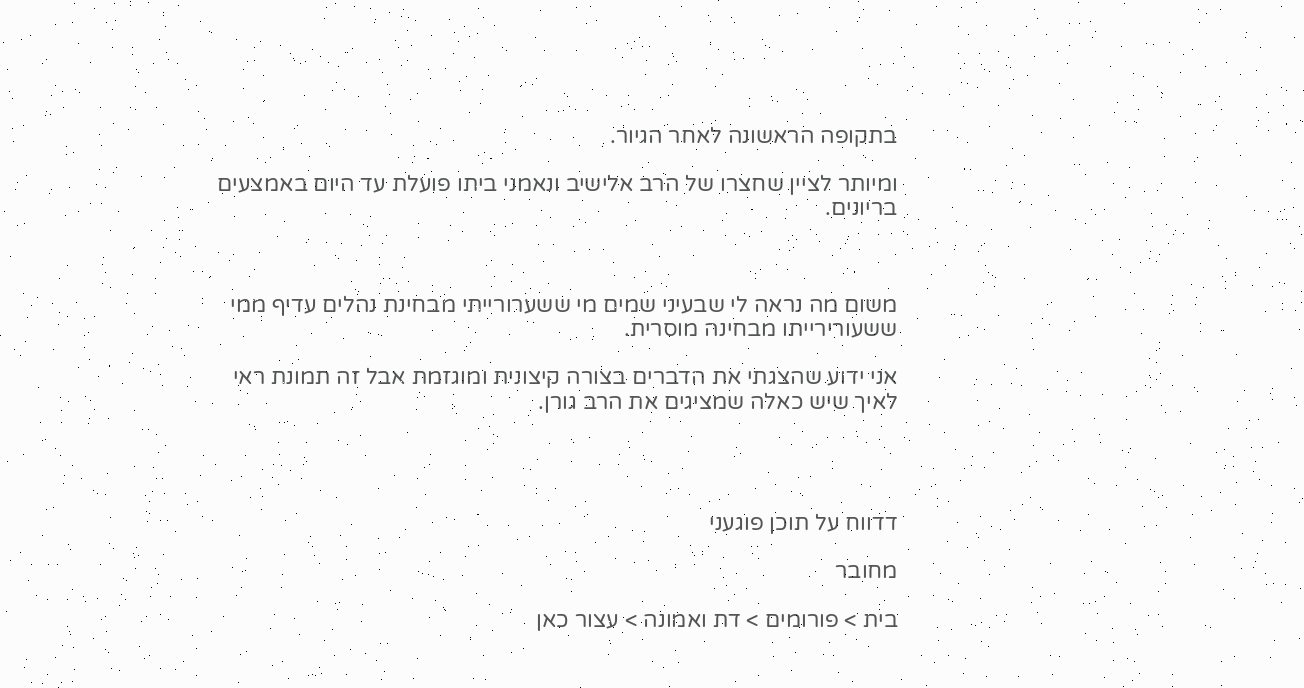בתקופה הראשונה לאחר הגיור.

ומיותר לציין שחצרו של הרב אלישיב ונאמני ביתו פועלת עד היום באמצעים בריונים.



משום מה נראה לי שבעיני שמים מי ששערורייתי מבחינת נהלים עדיף ממי ששעורירייתו מבחינה מוסרית.

אני ידוע שהצגתי את הדברים בצורה קיצונית ומוגזמת אבל זה תמונת ראי לאיך שיש כאלה שמציגים את הרב גורן.




דדווח על תוכן פוגעני

מחובר

בית > פורומים > דת ואמונה > עצור כאן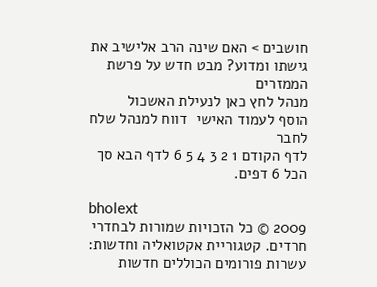חושבים > האם שינה הרב אלישיב את גישתו ומדוע? מבט חדש על פרשת הממזרים
מנהל לחץ כאן לנעילת האשכול
הוסף לעמוד האישי  דווח למנהל שלח לחבר
לדף הקודם 1 2 3 4 5 6 לדף הבא סך הכל 6 דפים.

bholext
2009 © כל הזכויות שמורות לבחדרי חרדים. קטגוריית אקטואליה וחדשות: עשרות פורומים הכוללים חדשות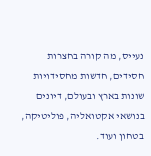נעייס, מה קורה בחצרות חסידים, חדשות מחסידויות שונות בארץ ובעולם, דיונים בנושאי אקטואליה, פוליטיקה, בטחון ועוד.